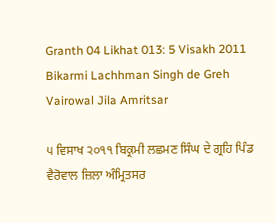Granth 04 Likhat 013: 5 Visakh 2011 Bikarmi Lachhman Singh de Greh Vairowal Jila Amritsar

੫ ਵਿਸਾਖ ੨੦੧੧ ਬਿਕ੍ਰਮੀ ਲਛਮਣ ਸਿੰਘ ਦੇ ਗ੍ਰਹਿ ਪਿੰਡ ਵੈਰੋਵਾਲ ਜ਼ਿਲਾ ਅੰਮ੍ਰਿਤਸਰ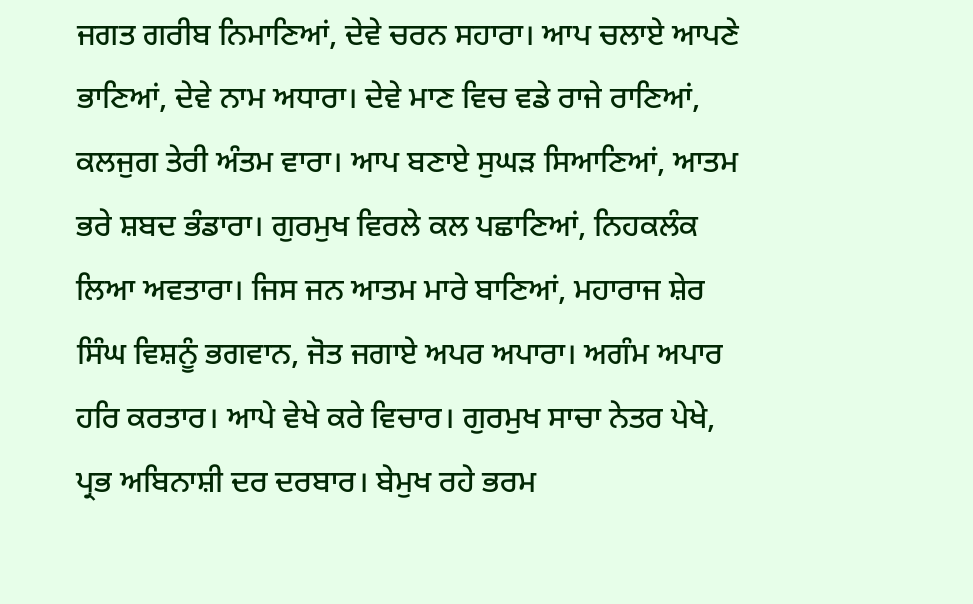ਜਗਤ ਗਰੀਬ ਨਿਮਾਣਿਆਂ, ਦੇਵੇ ਚਰਨ ਸਹਾਰਾ। ਆਪ ਚਲਾਏ ਆਪਣੇ ਭਾਣਿਆਂ, ਦੇਵੇ ਨਾਮ ਅਧਾਰਾ। ਦੇਵੇ ਮਾਣ ਵਿਚ ਵਡੇ ਰਾਜੇ ਰਾਣਿਆਂ, ਕਲਜੁਗ ਤੇਰੀ ਅੰਤਮ ਵਾਰਾ। ਆਪ ਬਣਾਏ ਸੁਘੜ ਸਿਆਣਿਆਂ, ਆਤਮ ਭਰੇ ਸ਼ਬਦ ਭੰਡਾਰਾ। ਗੁਰਮੁਖ ਵਿਰਲੇ ਕਲ ਪਛਾਣਿਆਂ, ਨਿਹਕਲੰਕ ਲਿਆ ਅਵਤਾਰਾ। ਜਿਸ ਜਨ ਆਤਮ ਮਾਰੇ ਬਾਣਿਆਂ, ਮਹਾਰਾਜ ਸ਼ੇਰ ਸਿੰਘ ਵਿਸ਼ਨੂੰ ਭਗਵਾਨ, ਜੋਤ ਜਗਾਏ ਅਪਰ ਅਪਾਰਾ। ਅਗੰਮ ਅਪਾਰ ਹਰਿ ਕਰਤਾਰ। ਆਪੇ ਵੇਖੇ ਕਰੇ ਵਿਚਾਰ। ਗੁਰਮੁਖ ਸਾਚਾ ਨੇਤਰ ਪੇਖੇ, ਪ੍ਰਭ ਅਬਿਨਾਸ਼ੀ ਦਰ ਦਰਬਾਰ। ਬੇਮੁਖ ਰਹੇ ਭਰਮ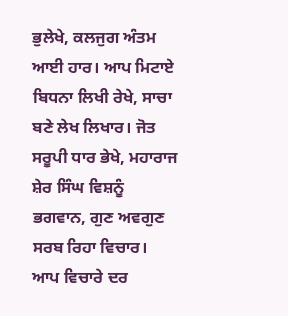ਭੁਲੇਖੇ, ਕਲਜੁਗ ਅੰਤਮ ਆਈ ਹਾਰ। ਆਪ ਮਿਟਾਏ ਬਿਧਨਾ ਲਿਖੀ ਰੇਖੇ, ਸਾਚਾ ਬਣੇ ਲੇਖ ਲਿਖਾਰ। ਜੋਤ ਸਰੂਪੀ ਧਾਰ ਭੇਖੇ, ਮਹਾਰਾਜ ਸ਼ੇਰ ਸਿੰਘ ਵਿਸ਼ਨੂੰ ਭਗਵਾਨ, ਗੁਣ ਅਵਗੁਣ ਸਰਬ ਰਿਹਾ ਵਿਚਾਰ। ਆਪ ਵਿਚਾਰੇ ਦਰ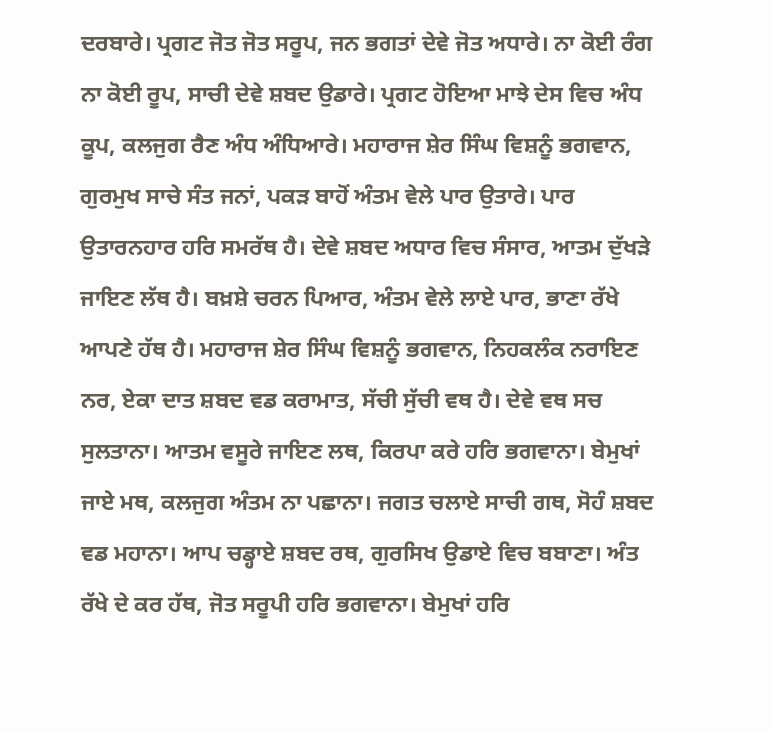ਦਰਬਾਰੇ। ਪ੍ਰਗਟ ਜੋਤ ਜੋਤ ਸਰੂਪ, ਜਨ ਭਗਤਾਂ ਦੇਵੇ ਜੋਤ ਅਧਾਰੇ। ਨਾ ਕੋਈ ਰੰਗ ਨਾ ਕੋਈ ਰੂਪ, ਸਾਚੀ ਦੇਵੇ ਸ਼ਬਦ ਉਡਾਰੇ। ਪ੍ਰਗਟ ਹੋਇਆ ਮਾਝੇ ਦੇਸ ਵਿਚ ਅੰਧ ਕੂਪ, ਕਲਜੁਗ ਰੈਣ ਅੰਧ ਅੰਧਿਆਰੇ। ਮਹਾਰਾਜ ਸ਼ੇਰ ਸਿੰਘ ਵਿਸ਼ਨੂੰ ਭਗਵਾਨ, ਗੁਰਮੁਖ ਸਾਚੇ ਸੰਤ ਜਨਾਂ, ਪਕੜ ਬਾਹੋਂ ਅੰਤਮ ਵੇਲੇ ਪਾਰ ਉਤਾਰੇ। ਪਾਰ ਉਤਾਰਨਹਾਰ ਹਰਿ ਸਮਰੱਥ ਹੈ। ਦੇਵੇ ਸ਼ਬਦ ਅਧਾਰ ਵਿਚ ਸੰਸਾਰ, ਆਤਮ ਦੁੱਖੜੇ ਜਾਇਣ ਲੱਥ ਹੈ। ਬਖ਼ਸ਼ੇ ਚਰਨ ਪਿਆਰ, ਅੰਤਮ ਵੇਲੇ ਲਾਏ ਪਾਰ, ਭਾਣਾ ਰੱਖੇ ਆਪਣੇ ਹੱਥ ਹੈ। ਮਹਾਰਾਜ ਸ਼ੇਰ ਸਿੰਘ ਵਿਸ਼ਨੂੰ ਭਗਵਾਨ, ਨਿਹਕਲੰਕ ਨਰਾਇਣ ਨਰ, ਏਕਾ ਦਾਤ ਸ਼ਬਦ ਵਡ ਕਰਾਮਾਤ, ਸੱਚੀ ਸੁੱਚੀ ਵਥ ਹੈ। ਦੇਵੇ ਵਥ ਸਚ ਸੁਲਤਾਨਾ। ਆਤਮ ਵਸੂਰੇ ਜਾਇਣ ਲਥ, ਕਿਰਪਾ ਕਰੇ ਹਰਿ ਭਗਵਾਨਾ। ਬੇਮੁਖਾਂ ਜਾਏ ਮਥ, ਕਲਜੁਗ ਅੰਤਮ ਨਾ ਪਛਾਨਾ। ਜਗਤ ਚਲਾਏ ਸਾਚੀ ਗਥ, ਸੋਹੰ ਸ਼ਬਦ ਵਡ ਮਹਾਨਾ। ਆਪ ਚਡ੍ਹਾਏ ਸ਼ਬਦ ਰਥ, ਗੁਰਸਿਖ ਉਡਾਏ ਵਿਚ ਬਬਾਣਾ। ਅੰਤ ਰੱਖੇ ਦੇ ਕਰ ਹੱਥ, ਜੋਤ ਸਰੂਪੀ ਹਰਿ ਭਗਵਾਨਾ। ਬੇਮੁਖਾਂ ਹਰਿ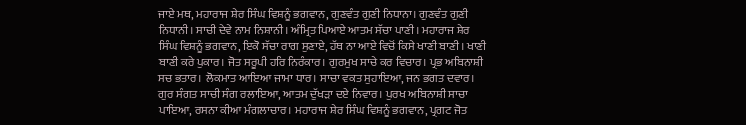ਜਾਏ ਮਥ, ਮਹਾਰਾਜ ਸ਼ੇਰ ਸਿੰਘ ਵਿਸ਼ਨੂੰ ਭਗਵਾਨ, ਗੁਣਵੰਤ ਗੁਣੀ ਨਿਧਾਨਾ। ਗੁਣਵੰਤ ਗੁਣੀ ਨਿਧਾਨੀ। ਸਾਚੀ ਦੇਵੇ ਨਾਮ ਨਿਸ਼ਾਨੀ। ਅੰਮ੍ਰਿਤ ਪਿਆਏ ਆਤਮ ਸੱਚਾ ਪਾਣੀ। ਮਹਾਰਾਜ ਸ਼ੇਰ ਸਿੰਘ ਵਿਸ਼ਨੂੰ ਭਗਵਾਨ, ਇਕੋ ਸੱਚਾ ਰਾਗ ਸੁਣਾਏ, ਹੱਥ ਨਾ ਆਏ ਵਿਚੋਂ ਕਿਸੇ ਖਾਣੀ ਬਾਣੀ। ਖਾਣੀ ਬਾਣੀ ਕਰੇ ਪੁਕਾਰ। ਜੋਤ ਸਰੂਪੀ ਹਰਿ ਨਿਰੰਕਾਰ। ਗੁਰਮੁਖ ਸਾਚੇ ਕਰ ਵਿਚਾਰ। ਪ੍ਰਭ ਅਬਿਨਾਸ਼ੀ ਸਚ ਭਤਾਰ। ਲੋਕਮਾਤ ਆਇਆ ਜਾਮਾ ਧਾਰ। ਸਾਚਾ ਵਕਤ ਸੁਹਾਇਆ, ਜਨ ਭਗਤ ਦਵਾਰ। ਗੁਰ ਸੰਗਤ ਸਾਚੀ ਸੰਗ ਰਲਾਇਆ, ਆਤਮ ਦੁੱਖੜਾ ਦਏ ਨਿਵਾਰ। ਪੁਰਖ ਅਬਿਨਾਸ਼ੀ ਸਾਚਾ ਪਾਇਆ, ਰਸਨਾ ਕੀਆ ਮੰਗਲਾਚਾਰ। ਮਹਾਰਾਜ ਸ਼ੇਰ ਸਿੰਘ ਵਿਸ਼ਨੂੰ ਭਗਵਾਨ, ਪ੍ਰਗਟ ਜੋਤ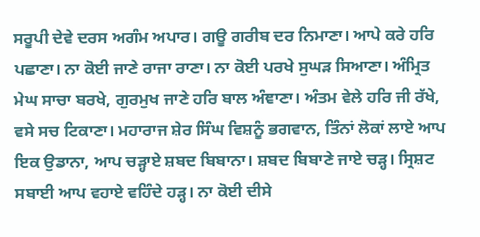ਸਰੂਪੀ ਦੇਵੇ ਦਰਸ ਅਗੰਮ ਅਪਾਰ। ਗਊ ਗਰੀਬ ਦਰ ਨਿਮਾਣਾ। ਆਪੇ ਕਰੇ ਹਰਿ ਪਛਾਣਾ। ਨਾ ਕੋਈ ਜਾਣੇ ਰਾਜਾ ਰਾਣਾ। ਨਾ ਕੋਈ ਪਰਖੇ ਸੁਘੜ ਸਿਆਣਾ। ਅੰਮ੍ਰਿਤ ਮੇਘ ਸਾਚਾ ਬਰਖੇ, ਗੁਰਮੁਖ ਜਾਣੇ ਹਰਿ ਬਾਲ ਅੰਞਾਣਾ। ਅੰਤਮ ਵੇਲੇ ਹਰਿ ਜੀ ਰੱਖੇ, ਵਸੇ ਸਚ ਟਿਕਾਣਾ। ਮਹਾਰਾਜ ਸ਼ੇਰ ਸਿੰਘ ਵਿਸ਼ਨੂੰ ਭਗਵਾਨ, ਤਿੰਨਾਂ ਲੋਕਾਂ ਲਾਏ ਆਪ ਇਕ ਉਡਾਨਾ, ਆਪ ਚੜ੍ਹਾਏ ਸ਼ਬਦ ਬਿਬਾਨਾ। ਸ਼ਬਦ ਬਿਬਾਣੇ ਜਾਏ ਚੜ੍ਹ। ਸ੍ਰਿਸ਼ਟ ਸਬਾਈ ਆਪ ਵਹਾਏ ਵਹਿੰਦੇ ਹੜ੍ਹ। ਨਾ ਕੋਈ ਦੀਸੇ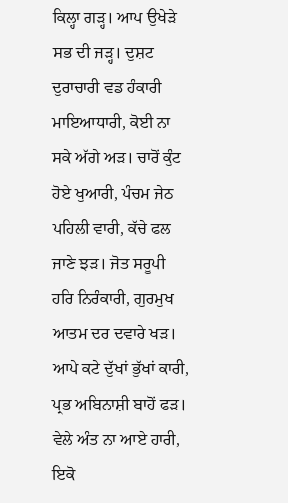ਕਿਲ੍ਹਾ ਗੜ੍ਹ। ਆਪ ਉਖੇੜੇ ਸਭ ਦੀ ਜੜ੍ਹ। ਦੁਸ਼ਟ ਦੁਰਾਚਾਰੀ ਵਡ ਹੰਕਾਰੀ ਮਾਇਆਧਾਰੀ, ਕੋਈ ਨਾ ਸਕੇ ਅੱਗੇ ਅੜ। ਚਾਰੋਂ ਕੁੰਟ ਹੋਏ ਖੁਆਰੀ, ਪੰਚਮ ਜੇਠ ਪਹਿਲੀ ਵਾਰੀ, ਕੱਚੇ ਫਲ ਜਾਣੇ ਝੜ। ਜੋਤ ਸਰੂਪੀ ਹਰਿ ਨਿਰੰਕਾਰੀ, ਗੁਰਮੁਖ ਆਤਮ ਦਰ ਦਵਾਰੇ ਖੜ। ਆਪੇ ਕਟੇ ਦੁੱਖਾਂ ਭੁੱਖਾਂ ਕਾਰੀ, ਪ੍ਰਭ ਅਬਿਨਾਸ਼ੀ ਬਾਹੋਂ ਫੜ। ਵੇਲੇ ਅੰਤ ਨਾ ਆਏ ਹਾਰੀ, ਇਕੋ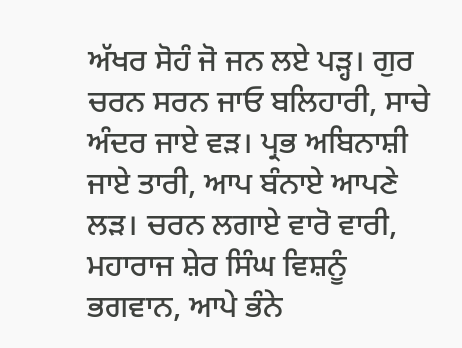ਅੱਖਰ ਸੋਹੰ ਜੋ ਜਨ ਲਏ ਪੜ੍ਹ। ਗੁਰ ਚਰਨ ਸਰਨ ਜਾਓ ਬਲਿਹਾਰੀ, ਸਾਚੇ ਅੰਦਰ ਜਾਏ ਵੜ। ਪ੍ਰਭ ਅਬਿਨਾਸ਼ੀ ਜਾਏ ਤਾਰੀ, ਆਪ ਬੰਨਾਏ ਆਪਣੇ ਲੜ। ਚਰਨ ਲਗਾਏ ਵਾਰੋ ਵਾਰੀ, ਮਹਾਰਾਜ ਸ਼ੇਰ ਸਿੰਘ ਵਿਸ਼ਨੂੰ ਭਗਵਾਨ, ਆਪੇ ਭੰਨੇ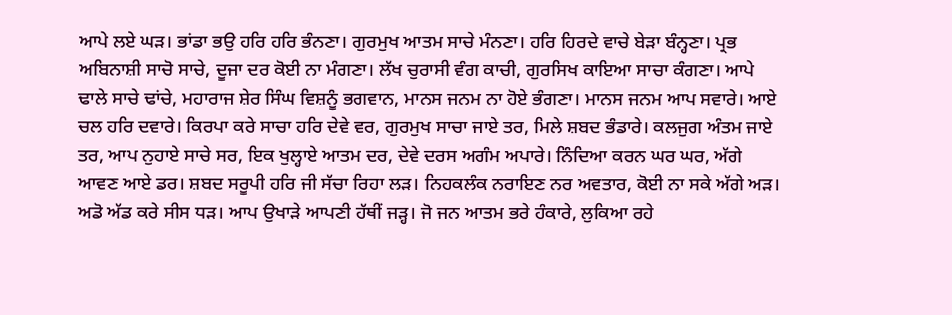ਆਪੇ ਲਏ ਘੜ। ਭਾਂਡਾ ਭਉ ਹਰਿ ਹਰਿ ਭੰਨਣਾ। ਗੁਰਮੁਖ ਆਤਮ ਸਾਚੇ ਮੰਨਣਾ। ਹਰਿ ਹਿਰਦੇ ਵਾਚੇ ਬੇੜਾ ਬੰਨ੍ਹਣਾ। ਪ੍ਰਭ ਅਬਿਨਾਸ਼ੀ ਸਾਚੋ ਸਾਚੇ, ਦੂਜਾ ਦਰ ਕੋਈ ਨਾ ਮੰਗਣਾ। ਲੱਖ ਚੁਰਾਸੀ ਵੰਗ ਕਾਚੀ, ਗੁਰਸਿਖ ਕਾਇਆ ਸਾਚਾ ਕੰਗਣਾ। ਆਪੇ ਢਾਲੇ ਸਾਚੇ ਢਾਂਚੇ, ਮਹਾਰਾਜ ਸ਼ੇਰ ਸਿੰਘ ਵਿਸ਼ਨੂੰ ਭਗਵਾਨ, ਮਾਨਸ ਜਨਮ ਨਾ ਹੋਏ ਭੰਗਣਾ। ਮਾਨਸ ਜਨਮ ਆਪ ਸਵਾਰੇ। ਆਏ ਚਲ ਹਰਿ ਦਵਾਰੇ। ਕਿਰਪਾ ਕਰੇ ਸਾਚਾ ਹਰਿ ਦੇਵੇ ਵਰ, ਗੁਰਮੁਖ ਸਾਚਾ ਜਾਏ ਤਰ, ਮਿਲੇ ਸ਼ਬਦ ਭੰਡਾਰੇ। ਕਲਜੁਗ ਅੰਤਮ ਜਾਏ ਤਰ, ਆਪ ਨੁਹਾਏ ਸਾਚੇ ਸਰ, ਇਕ ਖੁਲ੍ਹਾਏ ਆਤਮ ਦਰ, ਦੇਵੇ ਦਰਸ ਅਗੰਮ ਅਪਾਰੇ। ਨਿੰਦਿਆ ਕਰਨ ਘਰ ਘਰ, ਅੱਗੇ ਆਵਣ ਆਏ ਡਰ। ਸ਼ਬਦ ਸਰੂਪੀ ਹਰਿ ਜੀ ਸੱਚਾ ਰਿਹਾ ਲੜ। ਨਿਹਕਲੰਕ ਨਰਾਇਣ ਨਰ ਅਵਤਾਰ, ਕੋਈ ਨਾ ਸਕੇ ਅੱਗੇ ਅੜ। ਅਡੋ ਅੱਡ ਕਰੇ ਸੀਸ ਧੜ। ਆਪ ਉਖਾੜੇ ਆਪਣੀ ਹੱਥੀਂ ਜੜ੍ਹ। ਜੋ ਜਨ ਆਤਮ ਭਰੇ ਹੰਕਾਰੇ, ਲੁਕਿਆ ਰਹੇ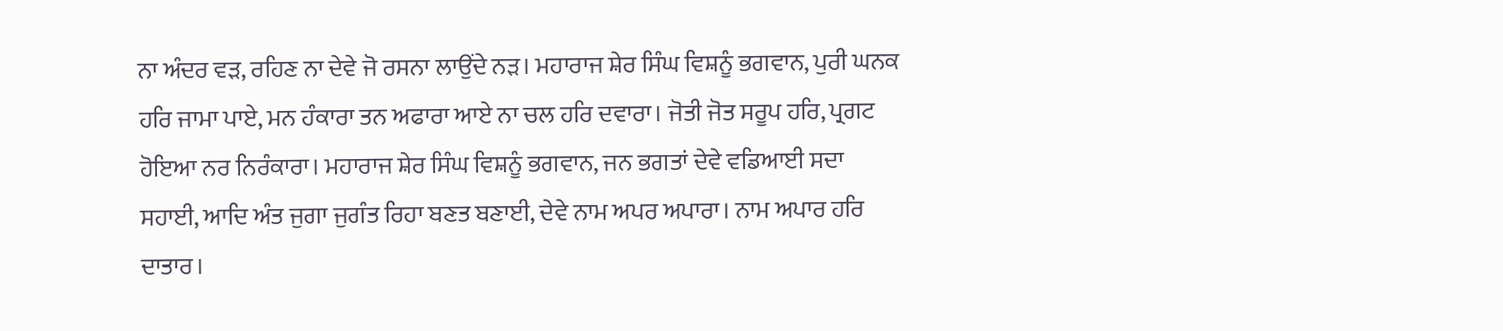ਨਾ ਅੰਦਰ ਵੜ, ਰਹਿਣ ਨਾ ਦੇਵੇ ਜੋ ਰਸਨਾ ਲਾਉਂਦੇ ਨੜ। ਮਹਾਰਾਜ ਸ਼ੇਰ ਸਿੰਘ ਵਿਸ਼ਨੂੰ ਭਗਵਾਨ, ਪੁਰੀ ਘਨਕ ਹਰਿ ਜਾਮਾ ਪਾਏ, ਮਨ ਹੰਕਾਰਾ ਤਨ ਅਫਾਰਾ ਆਏ ਨਾ ਚਲ ਹਰਿ ਦਵਾਰਾ। ਜੋਤੀ ਜੋਤ ਸਰੂਪ ਹਰਿ, ਪ੍ਰਗਟ ਹੋਇਆ ਨਰ ਨਿਰੰਕਾਰਾ। ਮਹਾਰਾਜ ਸ਼ੇਰ ਸਿੰਘ ਵਿਸ਼ਨੂੰ ਭਗਵਾਨ, ਜਨ ਭਗਤਾਂ ਦੇਵੇ ਵਡਿਆਈ ਸਦਾ ਸਹਾਈ, ਆਦਿ ਅੰਤ ਜੁਗਾ ਜੁਗੰਤ ਰਿਹਾ ਬਣਤ ਬਣਾਈ, ਦੇਵੇ ਨਾਮ ਅਪਰ ਅਪਾਰਾ। ਨਾਮ ਅਪਾਰ ਹਰਿ ਦਾਤਾਰ।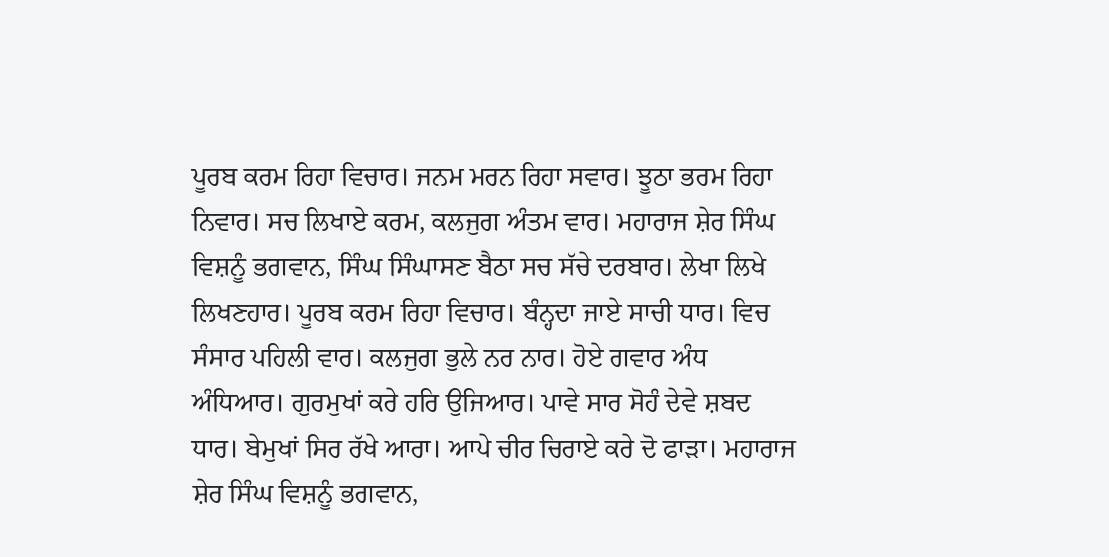ਪੂਰਬ ਕਰਮ ਰਿਹਾ ਵਿਚਾਰ। ਜਨਮ ਮਰਨ ਰਿਹਾ ਸਵਾਰ। ਝੂਠਾ ਭਰਮ ਰਿਹਾ ਨਿਵਾਰ। ਸਚ ਲਿਖਾਏ ਕਰਮ, ਕਲਜੁਗ ਅੰਤਮ ਵਾਰ। ਮਹਾਰਾਜ ਸ਼ੇਰ ਸਿੰਘ ਵਿਸ਼ਨੂੰ ਭਗਵਾਨ, ਸਿੰਘ ਸਿੰਘਾਸਣ ਬੈਠਾ ਸਚ ਸੱਚੇ ਦਰਬਾਰ। ਲੇਖਾ ਲਿਖੇ ਲਿਖਣਹਾਰ। ਪੂਰਬ ਕਰਮ ਰਿਹਾ ਵਿਚਾਰ। ਬੰਨ੍ਹਦਾ ਜਾਏ ਸਾਚੀ ਧਾਰ। ਵਿਚ ਸੰਸਾਰ ਪਹਿਲੀ ਵਾਰ। ਕਲਜੁਗ ਭੁਲੇ ਨਰ ਨਾਰ। ਹੋਏ ਗਵਾਰ ਅੰਧ ਅੰਧਿਆਰ। ਗੁਰਮੁਖਾਂ ਕਰੇ ਹਰਿ ਉਜਿਆਰ। ਪਾਵੇ ਸਾਰ ਸੋਹੰ ਦੇਵੇ ਸ਼ਬਦ ਧਾਰ। ਬੇਮੁਖਾਂ ਸਿਰ ਰੱਖੇ ਆਰਾ। ਆਪੇ ਚੀਰ ਚਿਰਾਏ ਕਰੇ ਦੋ ਫਾੜਾ। ਮਹਾਰਾਜ ਸ਼ੇਰ ਸਿੰਘ ਵਿਸ਼ਨੂੰ ਭਗਵਾਨ,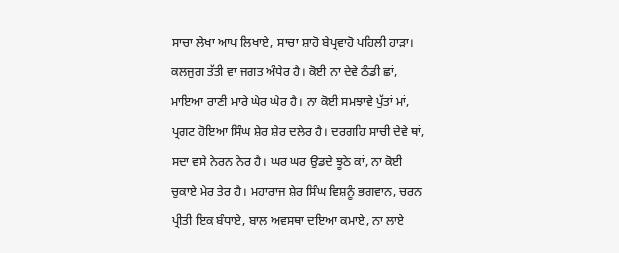ਸਾਚਾ ਲੇਖਾ ਆਪ ਲਿਖਾਏ, ਸਾਚਾ ਸ਼ਾਹੋ ਬੇਪ੍ਰਵਾਹੋ ਪਹਿਲੀ ਹਾੜਾ। ਕਲਜੁਗ ਤੱਤੀ ਵਾ ਜਗਤ ਅੰਧੇਰ ਹੈ। ਕੋਈ ਨਾ ਦੇਵੇ ਠੰਡੀ ਛਾਂ, ਮਾਇਆ ਰਾਣੀ ਮਾਰੇ ਘੇਰ ਘੇਰ ਹੈ। ਨਾ ਕੋਈ ਸਮਝਾਵੇ ਪੁੱਤਾਂ ਮਾਂ, ਪ੍ਰਗਟ ਹੋਇਆ ਸਿੰਘ ਸ਼ੇਰ ਸ਼ੇਰ ਦਲੇਰ ਹੈ। ਦਰਗਹਿ ਸਾਚੀ ਦੇਵੇ ਥਾਂ, ਸਦਾ ਵਸੇ ਨੇਰਨ ਨੇਰ ਹੈ। ਘਰ ਘਰ ਉਡਦੇ ਝੂਠੇ ਕਾਂ, ਨਾ ਕੋਈ ਚੁਕਾਏ ਮੇਰ ਤੇਰ ਹੈ। ਮਹਾਰਾਜ ਸ਼ੇਰ ਸਿੰਘ ਵਿਸ਼ਨੂੰ ਭਗਵਾਨ, ਚਰਨ ਪ੍ਰੀਤੀ ਇਕ ਬੰਧਾਏ, ਬਾਲ ਅਵਸਥਾ ਦਇਆ ਕਮਾਏ, ਨਾ ਲਾਏ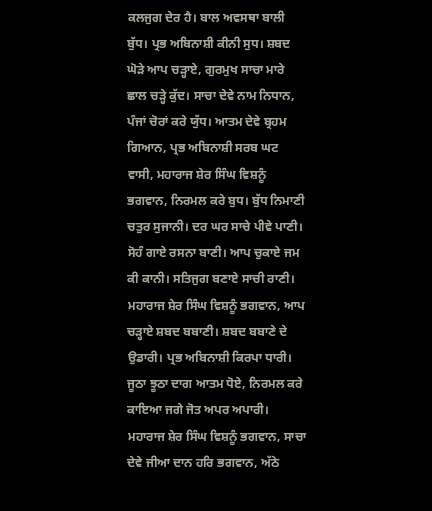ਕਲਜੁਗ ਦੇਰ ਹੈ। ਬਾਲ ਅਵਸਥਾ ਬਾਲੀ ਬੁੱਧ। ਪ੍ਰਭ ਅਬਿਨਾਸ਼ੀ ਕੀਨੀ ਸੁਧ। ਸ਼ਬਦ ਘੋੜੇ ਆਪ ਚੜ੍ਹਾਏ, ਗੁਰਮੁਖ ਸਾਚਾ ਮਾਰੇ ਛਾਲ ਚੜ੍ਹੇ ਕੁੱਦ। ਸਾਚਾ ਦੇਵੇ ਨਾਮ ਨਿਧਾਨ, ਪੰਜਾਂ ਚੋਰਾਂ ਕਰੇ ਯੁੱਧ। ਆਤਮ ਦੇਵੇ ਬ੍ਰਹਮ ਗਿਆਨ, ਪ੍ਰਭ ਅਬਿਨਾਸ਼ੀ ਸਰਬ ਘਟ ਵਾਸੀ, ਮਹਾਰਾਜ ਸ਼ੇਰ ਸਿੰਘ ਵਿਸ਼ਨੂੰ ਭਗਵਾਨ, ਨਿਰਮਲ ਕਰੇ ਬੁਧ। ਬੁੱਧ ਨਿਮਾਣੀ ਚਤੁਰ ਸੁਜਾਨੀ। ਦਰ ਘਰ ਸਾਚੇ ਪੀਵੇ ਪਾਣੀ। ਸੋਹੰ ਗਾਏ ਰਸਨਾ ਬਾਣੀ। ਆਪ ਚੁਕਾਏ ਜਮ ਕੀ ਕਾਨੀ। ਸਤਿਜੁਗ ਬਣਾਏ ਸਾਚੀ ਰਾਣੀ। ਮਹਾਰਾਜ ਸ਼ੇਰ ਸਿੰਘ ਵਿਸ਼ਨੂੰ ਭਗਵਾਨ, ਆਪ ਚੜ੍ਹਾਏ ਸ਼ਬਦ ਬਬਾਣੀ। ਸ਼ਬਦ ਬਬਾਣੇ ਦੇ ਉਡਾਰੀ। ਪ੍ਰਭ ਅਬਿਨਾਸ਼ੀ ਕਿਰਪਾ ਧਾਰੀ। ਜੂਠਾ ਝੂਠਾ ਦਾਗ ਆਤਮ ਧੋਏ, ਨਿਰਮਲ ਕਰੇ ਕਾਇਆ ਜਗੇ ਜੋਤ ਅਪਰ ਅਪਾਰੀ। ਮਹਾਰਾਜ ਸ਼ੇਰ ਸਿੰਘ ਵਿਸ਼ਨੂੰ ਭਗਵਾਨ, ਸਾਚਾ ਦੇਵੇ ਜੀਆ ਦਾਨ ਹਰਿ ਭਗਵਾਨ, ਅੱਠੇ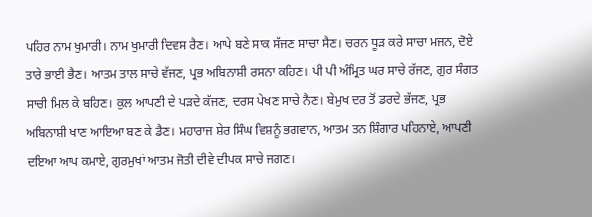ਪਹਿਰ ਨਾਮ ਖੁਮਾਰੀ। ਨਾਮ ਖੁਮਾਰੀ ਦਿਵਸ ਰੈਣ। ਆਪੇ ਬਣੇ ਸਾਕ ਸੱਜਣ ਸਾਚਾ ਸੈਣ। ਚਰਨ ਧੂੜ ਕਰੇ ਸਾਚਾ ਮਜਨ, ਦੋਏ ਤਾਰੇ ਭਾਈ ਭੈਣ। ਆਤਮ ਤਾਲ ਸਾਚੇ ਵੱਜਣ, ਪ੍ਰਭ ਅਬਿਨਾਸ਼ੀ ਰਸਨਾ ਕਹਿਣ। ਪੀ ਪੀ ਅੰਮ੍ਰਿਤ ਘਰ ਸਾਚੇ ਰੱਜਣ, ਗੁਰ ਸੰਗਤ ਸਾਚੀ ਮਿਲ ਕੇ ਬਹਿਣ। ਕੁਲ ਆਪਣੀ ਦੇ ਪੜਦੇ ਕੱਜਣ, ਦਰਸ ਪੇਖਣ ਸਾਚੇ ਨੈਣ। ਬੇਮੁਖ ਦਰ ਤੋਂ ਡਰਦੇ ਭੱਜਣ, ਪ੍ਰਭ ਅਬਿਨਾਸ਼ੀ ਖਾਣ ਆਇਆ ਬਣ ਕੇ ਡੈਣ। ਮਹਾਰਾਜ ਸ਼ੇਰ ਸਿੰਘ ਵਿਸ਼ਨੂੰ ਭਗਵਾਨ, ਆਤਮ ਤਨ ਸ਼ਿੰਗਾਰ ਪਹਿਨਾਏ, ਆਪਣੀ ਦਇਆ ਆਪ ਕਮਾਏ, ਗੁਰਮੁਖਾਂ ਆਤਮ ਜੋਤੀ ਦੀਵੇ ਦੀਪਕ ਸਾਚੇ ਜਗਣ।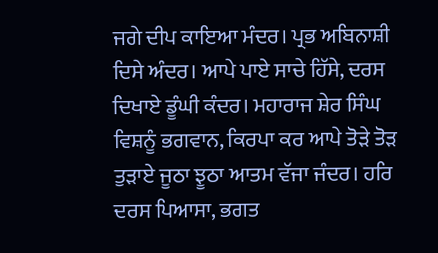ਜਗੇ ਦੀਪ ਕਾਇਆ ਮੰਦਰ। ਪ੍ਰਭ ਅਬਿਨਾਸ਼ੀ ਦਿਸੇ ਅੰਦਰ। ਆਪੇ ਪਾਏ ਸਾਚੇ ਹਿੱਸੇ, ਦਰਸ ਦਿਖਾਏ ਡੂੰਘੀ ਕੰਦਰ। ਮਹਾਰਾਜ ਸ਼ੇਰ ਸਿੰਘ ਵਿਸ਼ਨੂੰ ਭਗਵਾਨ, ਕਿਰਪਾ ਕਰ ਆਪੇ ਤੋੜੇ ਤੋੜ ਤੁੜਾਏ ਜੂਠਾ ਝੂਠਾ ਆਤਮ ਵੱਜਾ ਜੰਦਰ। ਹਰਿ ਦਰਸ ਪਿਆਸਾ, ਭਗਤ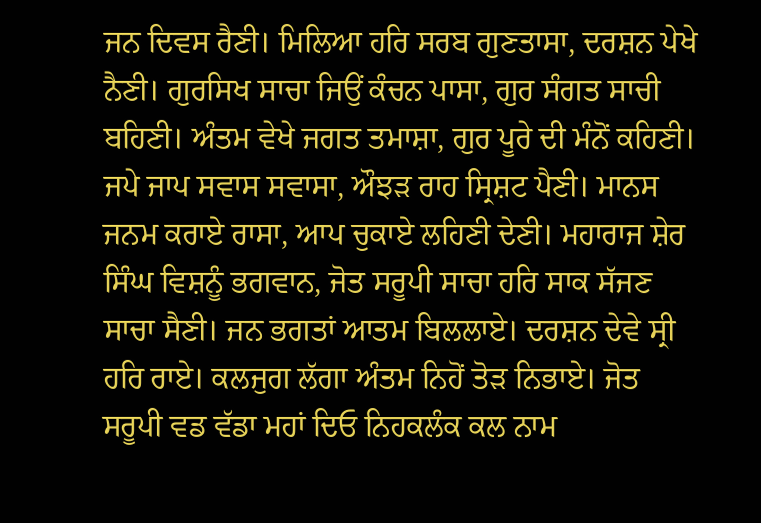ਜਨ ਦਿਵਸ ਰੈਣੀ। ਮਿਲਿਆ ਹਰਿ ਸਰਬ ਗੁਣਤਾਸਾ, ਦਰਸ਼ਨ ਪੇਖੇ ਨੈਣੀ। ਗੁਰਸਿਖ ਸਾਚਾ ਜਿਉਂ ਕੰਚਨ ਪਾਸਾ, ਗੁਰ ਸੰਗਤ ਸਾਚੀ ਬਹਿਣੀ। ਅੰਤਮ ਵੇਖੇ ਜਗਤ ਤਮਾਸ਼ਾ, ਗੁਰ ਪੂਰੇ ਦੀ ਮੰਨੋਂ ਕਹਿਣੀ। ਜਪੇ ਜਾਪ ਸਵਾਸ ਸਵਾਸਾ, ਔਝੜ ਰਾਹ ਸ੍ਰਿਸ਼ਟ ਪੈਣੀ। ਮਾਨਸ ਜਨਮ ਕਰਾਏ ਰਾਸਾ, ਆਪ ਚੁਕਾਏ ਲਹਿਣੀ ਦੇਣੀ। ਮਹਾਰਾਜ ਸ਼ੇਰ ਸਿੰਘ ਵਿਸ਼ਨੂੰ ਭਗਵਾਨ, ਜੋਤ ਸਰੂਪੀ ਸਾਚਾ ਹਰਿ ਸਾਕ ਸੱਜਣ ਸਾਚਾ ਸੈਣੀ। ਜਨ ਭਗਤਾਂ ਆਤਮ ਬਿਲਲਾਏ। ਦਰਸ਼ਨ ਦੇਵੇ ਸ੍ਰੀ ਹਰਿ ਰਾਏ। ਕਲਜੁਗ ਲੱਗਾ ਅੰਤਮ ਨਿਹੋਂ ਤੋੜ ਨਿਭਾਏ। ਜੋਤ ਸਰੂਪੀ ਵਡ ਵੱਡਾ ਮਹਾਂ ਦਿਓ ਨਿਹਕਲੰਕ ਕਲ ਨਾਮ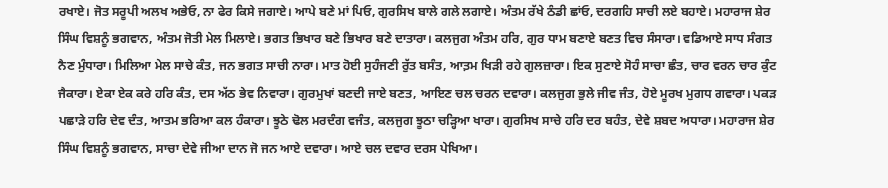ਰਖਾਏ। ਜੋਤ ਸਰੂਪੀ ਅਲਖ ਅਭੇਓ, ਨਾ ਫੇਰ ਕਿਸੇ ਜਗਾਏ। ਆਪੇ ਬਣੇ ਮਾਂ ਪਿਓ, ਗੁਰਸਿਖ ਬਾਲੇ ਗਲੇ ਲਗਾਏ। ਅੰਤਮ ਰੱਖੇ ਠੰਡੀ ਛਾਂਓ, ਦਰਗਹਿ ਸਾਚੀ ਲਏ ਬਹਾਏ। ਮਹਾਰਾਜ ਸ਼ੇਰ ਸਿੰਘ ਵਿਸ਼ਨੂੰ ਭਗਵਾਨ, ਅੰਤਮ ਜੋਤੀ ਮੇਲ ਮਿਲਾਏ। ਭਗਤ ਭਿਖਾਰ ਬਣੇ ਭਿਖਾਰ ਬਣੇ ਦਾਤਾਰਾ। ਕਲਜੁਗ ਅੰਤਮ ਹਰਿ, ਗੁਰ ਧਾਮ ਬਣਾਏ ਬਣਤ ਵਿਚ ਸੰਸਾਰਾ। ਵਡਿਆਏ ਸਾਧ ਸੰਗਤ ਨੈਣ ਮੁੰਧਾਰਾ। ਮਿਲਿਆ ਮੇਲ ਸਾਚੇ ਕੰਤ, ਜਨ ਭਗਤ ਸਾਚੀ ਨਾਰਾ। ਮਾਤ ਹੋਈ ਸੁਹੰਜਣੀ ਰੁੱਤ ਬਸੰਤ, ਆਤ਼ਮ ਖਿੜੀ ਰਹੇ ਗੁਲਜ਼ਾਰਾ। ਇਕ ਸੁਣਾਏ ਸੋਹੰ ਸਾਚਾ ਛੰਤ, ਚਾਰ ਵਰਨ ਚਾਰ ਕੁੰਟ ਜੈਕਾਰਾ। ਏਕਾ ਏਕ ਕਰੇ ਹਰਿ ਕੰਤ, ਦਸ ਅੱਠ ਭੇਵ ਨਿਵਾਰਾ। ਗੁਰਮੁਖਾਂ ਬਣਦੀ ਜਾਏ ਬਣਤ, ਆਇਣ ਚਲ ਚਰਨ ਦਵਾਰਾ। ਕਲਜੁਗ ਭੁਲੇ ਜੀਵ ਜੰਤ, ਹੋਏ ਮੂਰਖ ਮੁਗਧ ਗਵਾਰਾ। ਪਕੜ ਪਛਾੜੇ ਹਰਿ ਦੇਵ ਦੰਤ, ਆਤਮ ਭਰਿਆ ਕਲ ਹੰਕਾਰਾ। ਝੂਠੇ ਢੋਲ ਮਰਦੰਗ ਵਜੰਤ, ਕਲਜੁਗ ਝੂਠਾ ਚੜ੍ਹਿਆ ਖਾਰਾ। ਗੁਰਸਿਖ ਸਾਚੇ ਹਰਿ ਦਰ ਬਹੰਤ, ਦੇਵੇ ਸ਼ਬਦ ਅਧਾਰਾ। ਮਹਾਰਾਜ ਸ਼ੇਰ ਸਿੰਘ ਵਿਸ਼ਨੂੰ ਭਗਵਾਨ, ਸਾਚਾ ਦੇਵੇ ਜੀਆ ਦਾਨ ਜੋ ਜਨ ਆਏ ਦਵਾਰਾ। ਆਏ ਚਲ ਦਵਾਰ ਦਰਸ ਪੇਖਿਆ।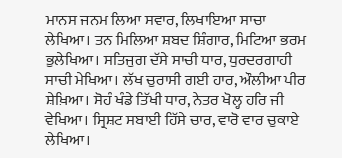ਮਾਨਸ ਜਨਮ ਲਿਆ ਸਵਾਰ, ਲਿਖਾਇਆ ਸਾਚਾ ਲੇਖਿਆ। ਤਨ ਮਿਲਿਆ ਸ਼ਬਦ ਸ਼ਿੰਗਾਰ, ਮਿਟਿਆ ਭਰਮ ਭੁਲੇਖਿਆ। ਸਤਿਜੁਗ ਦੱਸੇ ਸਾਚੀ ਧਾਰ, ਧੁਰਦਰਗਾਹੀ ਸਾਚੀ ਮੇਖਿਆ। ਲੱਖ ਚੁਰਾਸੀ ਗਈ ਹਾਰ, ਔਲੀਆ ਪੀਰ ਸ਼ੇਖ਼ਿਆ। ਸੋਹੰ ਖੰਡੇ ਤਿੱਖੀ ਧਾਰ, ਨੇਤਰ ਖੋਲ੍ਹ ਹਰਿ ਜੀ ਵੇਖਿਆ। ਸ੍ਰਿਸ਼ਟ ਸਬਾਈ ਹਿੱਸੇ ਚਾਰ, ਵਾਰੋ ਵਾਰ ਚੁਕਾਏ ਲੇਖਿਆ।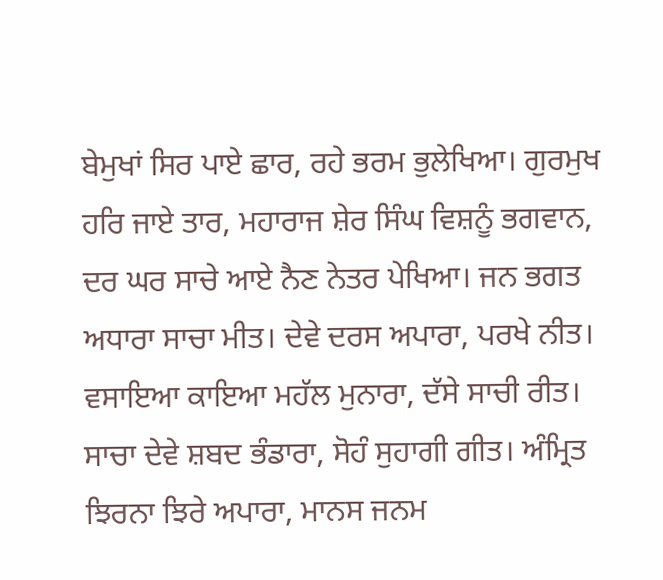ਬੇਮੁਖਾਂ ਸਿਰ ਪਾਏ ਛਾਰ, ਰਹੇ ਭਰਮ ਭੁਲੇਖਿਆ। ਗੁਰਮੁਖ ਹਰਿ ਜਾਏ ਤਾਰ, ਮਹਾਰਾਜ ਸ਼ੇਰ ਸਿੰਘ ਵਿਸ਼ਨੂੰ ਭਗਵਾਨ, ਦਰ ਘਰ ਸਾਚੇ ਆਏ ਨੈਣ ਨੇਤਰ ਪੇਖਿਆ। ਜਨ ਭਗਤ ਅਧਾਰਾ ਸਾਚਾ ਮੀਤ। ਦੇਵੇ ਦਰਸ ਅਪਾਰਾ, ਪਰਖੇ ਨੀਤ। ਵਸਾਇਆ ਕਾਇਆ ਮਹੱਲ ਮੁਨਾਰਾ, ਦੱਸੇ ਸਾਚੀ ਰੀਤ। ਸਾਚਾ ਦੇਵੇ ਸ਼ਬਦ ਭੰਡਾਰਾ, ਸੋਹੰ ਸੁਹਾਗੀ ਗੀਤ। ਅੰਮ੍ਰਿਤ ਝਿਰਨਾ ਝਿਰੇ ਅਪਾਰਾ, ਮਾਨਸ ਜਨਮ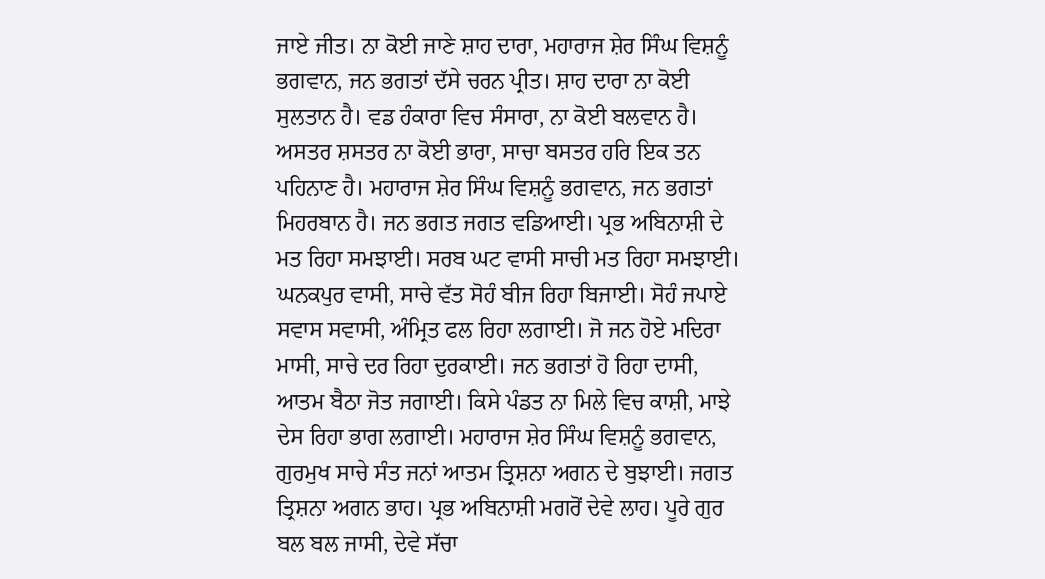ਜਾਏ ਜੀਤ। ਨਾ ਕੋਈ ਜਾਣੇ ਸ਼ਾਹ ਦਾਰਾ, ਮਹਾਰਾਜ ਸ਼ੇਰ ਸਿੰਘ ਵਿਸ਼ਨੂੰ ਭਗਵਾਨ, ਜਨ ਭਗਤਾਂ ਦੱਸੇ ਚਰਨ ਪ੍ਰੀਤ। ਸ਼ਾਹ ਦਾਰਾ ਨਾ ਕੋਈ ਸੁਲਤਾਨ ਹੈ। ਵਡ ਹੰਕਾਰਾ ਵਿਚ ਸੰਸਾਰਾ, ਨਾ ਕੋਈ ਬਲਵਾਨ ਹੈ। ਅਸਤਰ ਸ਼ਸਤਰ ਨਾ ਕੋਈ ਭਾਰਾ, ਸਾਚਾ ਬਸਤਰ ਹਰਿ ਇਕ ਤਨ ਪਹਿਨਾਣ ਹੈ। ਮਹਾਰਾਜ ਸ਼ੇਰ ਸਿੰਘ ਵਿਸ਼ਨੂੰ ਭਗਵਾਨ, ਜਨ ਭਗਤਾਂ ਮਿਹਰਬਾਨ ਹੈ। ਜਨ ਭਗਤ ਜਗਤ ਵਡਿਆਈ। ਪ੍ਰਭ ਅਬਿਨਾਸ਼ੀ ਦੇ ਮਤ ਰਿਹਾ ਸਮਝਾਈ। ਸਰਬ ਘਟ ਵਾਸੀ ਸਾਚੀ ਮਤ ਰਿਹਾ ਸਮਝਾਈ। ਘਨਕਪੁਰ ਵਾਸੀ, ਸਾਚੇ ਵੱਤ ਸੋਹੰ ਬੀਜ ਰਿਹਾ ਬਿਜਾਈ। ਸੋਹੰ ਜਪਾਏ ਸਵਾਸ ਸਵਾਸੀ, ਅੰਮ੍ਰਿਤ ਫਲ ਰਿਹਾ ਲਗਾਈ। ਜੋ ਜਨ ਹੋਏ ਮਦਿਰਾ ਮਾਸੀ, ਸਾਚੇ ਦਰ ਰਿਹਾ ਦੁਰਕਾਈ। ਜਨ ਭਗਤਾਂ ਹੋ ਰਿਹਾ ਦਾਸੀ, ਆਤਮ ਬੈਠਾ ਜੋਤ ਜਗਾਈ। ਕਿਸੇ ਪੰਡਤ ਨਾ ਮਿਲੇ ਵਿਚ ਕਾਸ਼ੀ, ਮਾਝੇ ਦੇਸ ਰਿਹਾ ਭਾਗ ਲਗਾਈ। ਮਹਾਰਾਜ ਸ਼ੇਰ ਸਿੰਘ ਵਿਸ਼ਨੂੰ ਭਗਵਾਨ, ਗੁਰਮੁਖ ਸਾਚੇ ਸੰਤ ਜਨਾਂ ਆਤਮ ਤ੍ਰਿਸ਼ਨਾ ਅਗਨ ਦੇ ਬੁਝਾਈ। ਜਗਤ ਤ੍ਰਿਸ਼ਨਾ ਅਗਨ ਭਾਹ। ਪ੍ਰਭ ਅਬਿਨਾਸ਼ੀ ਮਗਰੋਂ ਦੇਵੇ ਲਾਹ। ਪੂਰੇ ਗੁਰ ਬਲ ਬਲ ਜਾਸੀ, ਦੇਵੇ ਸੱਚਾ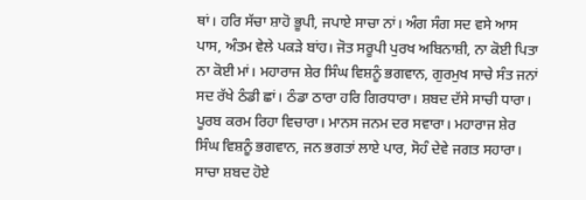ਥਾਂ। ਹਰਿ ਸੱਚਾ ਸ਼ਾਹੋ ਭੂਪੀ, ਜਪਾਏ ਸਾਚਾ ਨਾਂ। ਅੰਗ ਸੰਗ ਸਦ ਵਸੇ ਆਸ ਪਾਸ, ਅੰਤਮ ਵੇਲੇ ਪਕੜੇ ਬਾਂਹ। ਜੋਤ ਸਰੂਪੀ ਪੁਰਖ ਅਬਿਨਾਸ਼ੀ, ਨਾ ਕੋਈ ਪਿਤਾ ਨਾ ਕੋਈ ਮਾਂ। ਮਹਾਰਾਜ ਸ਼ੇਰ ਸਿੰਘ ਵਿਸ਼ਨੂੰ ਭਗਵਾਨ, ਗੁਰਮੁਖ ਸਾਚੇ ਸੰਤ ਜਨਾਂ ਸਦ ਰੱਖੇ ਠੰਡੀ ਛਾਂ। ਠੰਡਾ ਠਾਰਾ ਹਰਿ ਗਿਰਧਾਰਾ। ਸ਼ਬਦ ਦੱਸੇ ਸਾਚੀ ਧਾਰਾ। ਪੂਰਬ ਕਰਮ ਰਿਹਾ ਵਿਚਾਰਾ। ਮਾਨਸ ਜਨਮ ਦਰ ਸਵਾਰਾ। ਮਹਾਰਾਜ ਸ਼ੇਰ ਸਿੰਘ ਵਿਸ਼ਨੂੰ ਭਗਵਾਨ, ਜਨ ਭਗਤਾਂ ਲਾਏ ਪਾਰ, ਸੋਹੰ ਦੇਵੇ ਜਗਤ ਸਹਾਰਾ। ਸਾਚਾ ਸ਼ਬਦ ਹੋਏ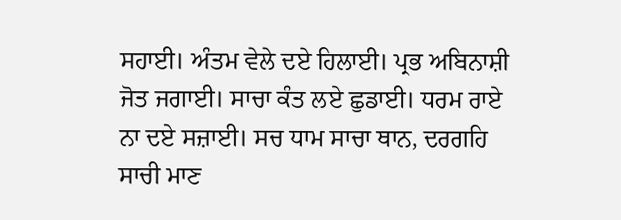ਸਹਾਈ। ਅੰਤਮ ਵੇਲੇ ਦਏ ਹਿਲਾਈ। ਪ੍ਰਭ ਅਬਿਨਾਸ਼ੀ ਜੋਤ ਜਗਾਈ। ਸਾਚਾ ਕੰਤ ਲਏ ਛੁਡਾਈ। ਧਰਮ ਰਾਏ ਨਾ ਦਏ ਸਜ਼ਾਈ। ਸਚ ਧਾਮ ਸਾਚਾ ਥਾਨ, ਦਰਗਹਿ ਸਾਚੀ ਮਾਣ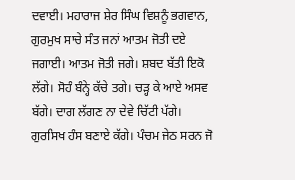ਦਵਾਈ। ਮਹਾਰਾਜ ਸ਼ੇਰ ਸਿੰਘ ਵਿਸ਼ਨੂੰ ਭਗਵਾਨ, ਗੁਰਮੁਖ ਸਾਚੇ ਸੰਤ ਜਨਾਂ ਆਤਮ ਜੋਤੀ ਦਏ ਜਗਾਈ। ਆਤਮ ਜੋਤੀ ਜਗੇ। ਸ਼ਬਦ ਬੱਤੀ ਇਕੋ ਲੱਗੇ। ਸੋਹੰ ਬੰਨ੍ਹੇ ਕੱਚੇ ਤਗੇ। ਚੜ੍ਹ ਕੇ ਆਏ ਅਸਵ ਬੱਗੇ। ਦਾਗ ਲੱਗਣ ਨਾ ਦੇਵੇ ਚਿੱਟੀ ਪੱਗੇ। ਗੁਰਸਿਖ ਹੰਸ ਬਣਾਏ ਕੱਗੇ। ਪੰਚਮ ਜੇਠ ਸਰਨ ਜੋ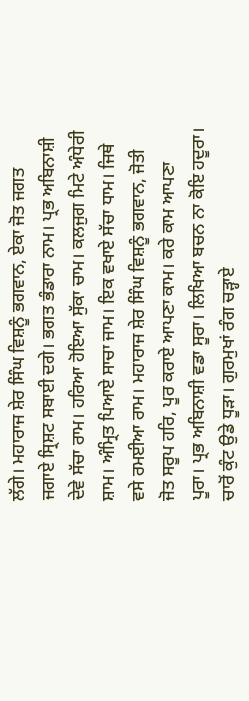ਲੱਗੇ। ਮਹਾਰਾਜ ਸ਼ੇਰ ਸਿੰਘ ਵਿਸ਼ਨੂੰ ਭਗਵਾਨ, ਏਕਾ ਜੋਤ ਜਗਤ ਜਗਾਏ ਸ੍ਰਿਸ਼ਟ ਸਬਾਈ ਦਗੇ। ਭਗਤ ਭੰਡਾਰਾ ਨਾਮ। ਪ੍ਰਭ ਅਬਿਨਾਸ਼ੀ ਦੇਵੇ ਸੱਚਾ ਰਾਮ। ਹਰਿਆ ਹੋਇਆ ਸੁੱਕਾ ਚਾਮ। ਕਲਜੁਗ ਮਿਟੇ ਅੰਧੇਰੀ ਸ਼ਾਮ। ਅੰਮ੍ਰਿਤ ਪਿਆਏ ਸਾਚਾ ਜਾਮ। ਇਕ ਵਖਾਏ ਸੱਚਾ ਧਾਮ। ਜਿਥੇ ਵਸੇ ਰਮਈਆ ਰਾਮ। ਮਹਾਰਾਜ ਸ਼ੇਰ ਸਿੰਘ ਵਿਸ਼ਨੂੰ ਭਗਵਾਨ, ਜੋਤੀ ਜੋਤ ਸਰੂਪ ਹਰਿ, ਪੂਰ ਕਰਾਏ ਆਪਣਾ ਕਾਮ। ਕਰੇ ਕਾਮ ਆਪਣਾ ਪੂਰਾ। ਪ੍ਰਭ ਅਬਿਨਾਸ਼ੀ ਵਡਾ ਸੂਰਾ। ਲਿਖਿਆ ਬਚਨ ਨਾ ਕੋਇ ਹਦੂਰਾ। ਚਾਰੋਂ ਕੁੰਟ ਉਡੇ ਧੂੜਾ। ਗੁਰਮੁਖਾਂ ਰੰਗ ਚੜ੍ਹਾਏ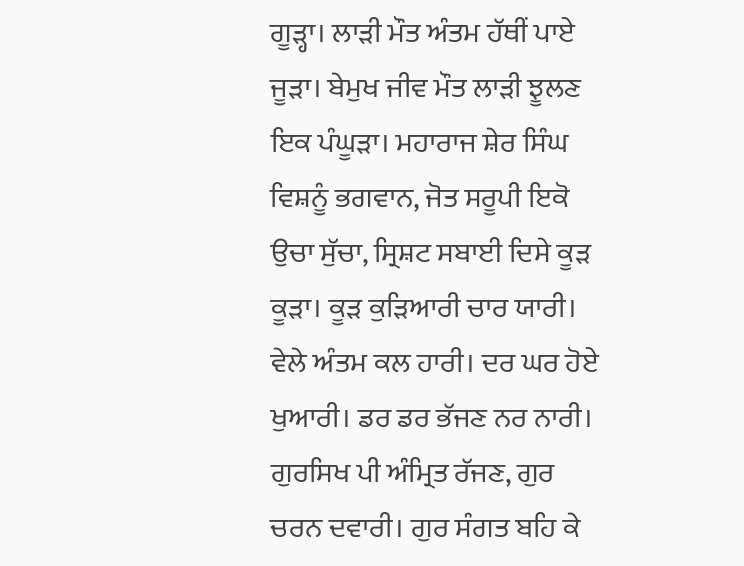ਗੂੜ੍ਹਾ। ਲਾੜੀ ਮੌਤ ਅੰਤਮ ਹੱਥੀਂ ਪਾਏ ਜੂੜਾ। ਬੇਮੁਖ ਜੀਵ ਮੌਤ ਲਾੜੀ ਝੂਲਣ ਇਕ ਪੰਘੂੜਾ। ਮਹਾਰਾਜ ਸ਼ੇਰ ਸਿੰਘ ਵਿਸ਼ਨੂੰ ਭਗਵਾਨ, ਜੋਤ ਸਰੂਪੀ ਇਕੋ ਉਚਾ ਸੁੱਚਾ, ਸ੍ਰਿਸ਼ਟ ਸਬਾਈ ਦਿਸੇ ਕੂੜ ਕੂੜਾ। ਕੂੜ ਕੁੜਿਆਰੀ ਚਾਰ ਯਾਰੀ। ਵੇਲੇ ਅੰਤਮ ਕਲ ਹਾਰੀ। ਦਰ ਘਰ ਹੋਏ ਖੁਆਰੀ। ਡਰ ਡਰ ਭੱਜਣ ਨਰ ਨਾਰੀ। ਗੁਰਸਿਖ ਪੀ ਅੰਮ੍ਰਿਤ ਰੱਜਣ, ਗੁਰ ਚਰਨ ਦਵਾਰੀ। ਗੁਰ ਸੰਗਤ ਬਹਿ ਕੇ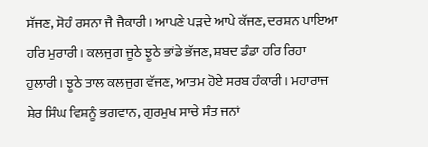ਸੱਜਣ, ਸੋਹੰ ਰਸਨਾ ਜੈ ਜੈਕਾਰੀ। ਆਪਣੇ ਪੜਦੇ ਆਪੇ ਕੱਜਣ, ਦਰਸ਼ਨ ਪਾਇਆ ਹਰਿ ਮੁਰਾਰੀ। ਕਲਜੁਗ ਜੂਠੇ ਝੂਠੇ ਭਾਂਡੇ ਭੱਜਣ, ਸ਼ਬਦ ਡੰਡਾ ਹਰਿ ਰਿਹਾ ਹੁਲਾਰੀ। ਝੂਠੇ ਤਾਲ ਕਲਜੁਗ ਵੱਜਣ, ਆਤਮ ਹੋਏ ਸਰਬ ਹੰਕਾਰੀ। ਮਹਾਰਾਜ ਸ਼ੇਰ ਸਿੰਘ ਵਿਸ਼ਨੂੰ ਭਗਵਾਨ, ਗੁਰਮੁਖ ਸਾਚੇ ਸੰਤ ਜਨਾਂ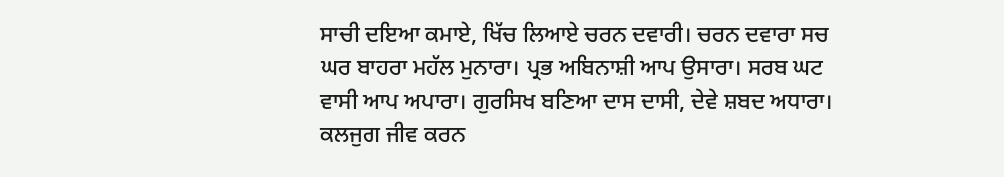ਸਾਚੀ ਦਇਆ ਕਮਾਏ, ਖਿੱਚ ਲਿਆਏ ਚਰਨ ਦਵਾਰੀ। ਚਰਨ ਦਵਾਰਾ ਸਚ ਘਰ ਬਾਹਰਾ ਮਹੱਲ ਮੁਨਾਰਾ। ਪ੍ਰਭ ਅਬਿਨਾਸ਼ੀ ਆਪ ਉਸਾਰਾ। ਸਰਬ ਘਟ ਵਾਸੀ ਆਪ ਅਪਾਰਾ। ਗੁਰਸਿਖ ਬਣਿਆ ਦਾਸ ਦਾਸੀ, ਦੇਵੇ ਸ਼ਬਦ ਅਧਾਰਾ। ਕਲਜੁਗ ਜੀਵ ਕਰਨ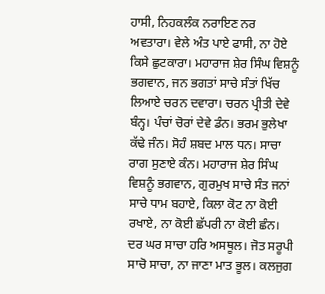ਹਾਸੀ, ਨਿਹਕਲੰਕ ਨਰਾਇਣ ਨਰ ਅਵਤਾਰਾ। ਵੇਲੇ ਅੰਤ ਪਾਏ ਫਾਸੀ, ਨਾ ਹੋਏ ਕਿਸੇ ਛੁਟਕਾਰਾ। ਮਹਾਰਾਜ ਸ਼ੇਰ ਸਿੰਘ ਵਿਸ਼ਨੂੰ ਭਗਵਾਨ, ਜਨ ਭਗਤਾਂ ਸਾਚੇ ਸੰਤਾਂ ਖਿੱਚ ਲਿਆਏ ਚਰਨ ਦਵਾਰਾ। ਚਰਨ ਪ੍ਰੀਤੀ ਦੇਵੇ ਬੰਨ੍ਹ। ਪੰਚਾਂ ਚੋਰਾਂ ਦੇਵੇ ਡੰਨ। ਭਰਮ ਭੁਲੇਖਾ ਕੱਢੇ ਜੰਨ। ਸੋਹੰ ਸ਼ਬਦ ਮਾਲ ਧਨ। ਸਾਚਾ ਰਾਗ ਸੁਣਾਏ ਕੰਨ। ਮਹਾਰਾਜ ਸ਼ੇਰ ਸਿੰਘ ਵਿਸ਼ਨੂੰ ਭਗਵਾਨ, ਗੁਰਮੁਖ ਸਾਚੇ ਸੰਤ ਜਨਾਂ ਸਾਚੇ ਧਾਮ ਬਹਾਏ, ਕਿਲਾ ਕੋਟ ਨਾ ਕੋਈ ਰਖਾਏ, ਨਾ ਕੋਈ ਛੱਪਰੀ ਨਾ ਕੋਈ ਛੰਨ। ਦਰ ਘਰ ਸਾਚਾ ਹਰਿ ਅਸਥੂਲ। ਜੋਤ ਸਰੂਪੀ ਸਾਚੋ ਸਾਚਾ, ਨਾ ਜਾਣਾ ਮਾਤ ਭੂਲ। ਕਲਜੁਗ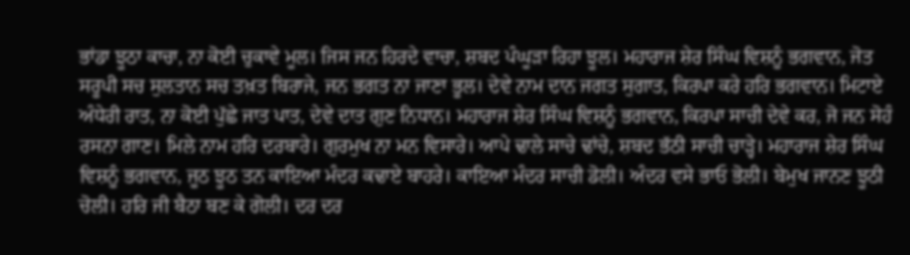ਭਾਂਡਾ ਝੂਠਾ ਕਾਚਾ, ਨਾ ਕੋਈ ਚੁਕਾਵੇ ਮੂਲ। ਜਿਸ ਜਨ ਹਿਰਦੇ ਵਾਚਾ, ਸ਼ਬਦ ਪੰਘੂੜਾ ਰਿਹਾ ਝੂਲ। ਮਹਾਰਾਜ ਸ਼ੇਰ ਸਿੰਘ ਵਿਸ਼ਨੂੰ ਭਗਵਾਨ, ਜੋਤ ਸਰੂਪੀ ਸਚ ਸੁਲਤਾਨ ਸਚ ਤਖ਼ਤ ਬਿਰਾਜੇ, ਜਨ ਭਗਤ ਨਾ ਜਾਣਾ ਭੂਲ। ਦੇਵੇ ਨਾਮ ਦਾਨ ਜਗਤ ਸੁਗਾਤ, ਕਿਰਪਾ ਕਰੇ ਹਰਿ ਭਗਵਾਨ। ਮਿਟਾਏ ਅੰਧੇਰੀ ਰਾਤ, ਨਾ ਕੋਈ ਪੁੱਛੇ ਜਾਤ ਪਾਤ, ਦੇਵੇ ਦਾਤ ਗੁਣ ਨਿਧਾਨ। ਮਹਾਰਾਜ ਸ਼ੇਰ ਸਿੰਘ ਵਿਸ਼ਨੂੰ ਭਗਵਾਨ, ਕਿਰਪਾ ਸਾਚੀ ਦੇਵੇ ਕਰ, ਜੋ ਜਨ ਸੋਹੰ ਰਸਨਾ ਗਾਣ। ਮਿਲੇ ਨਾਮ ਹਰਿ ਦਰਬਾਰੇ। ਗੁਰਮੁਖ ਨਾ ਮਨ ਵਿਸਾਰੇ। ਆਪੇ ਢਾਲੇ ਸਾਚੇ ਢਾਂਚੇ, ਸ਼ਬਦ ਭੱਠੀ ਸਾਚੀ ਚਾੜ੍ਹੇ। ਮਹਾਰਾਜ ਸ਼ੇਰ ਸਿੰਘ ਵਿਸ਼ਨੂੰ ਭਗਵਾਨ, ਜੂਠ ਝੂਠ ਤਨ ਕਾਇਆ ਮੰਦਰ ਕਢਾਏ ਬਾਹਰੇ। ਕਾਇਆ ਮੰਦਰ ਸਾਚੀ ਡੋਲੀ। ਅੰਦਰ ਵਸੇ ਭਾਓ ਭੋਲੀ। ਬੇਮੁਖ ਜਾਨਣ ਝੂਠੀ ਚੋਲੀ। ਹਰਿ ਜੀ ਬੈਠਾ ਬਣ ਕੇ ਗੋਲੀ। ਦਰ ਦਰ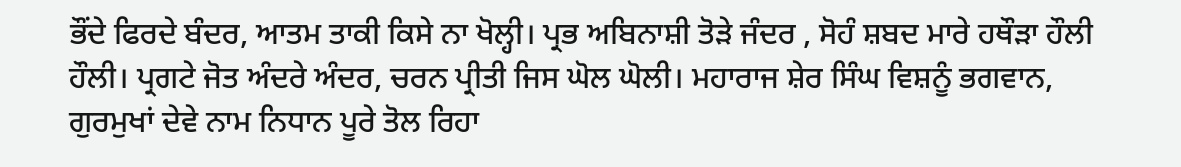ਭੌਂਦੇ ਫਿਰਦੇ ਬੰਦਰ, ਆਤਮ ਤਾਕੀ ਕਿਸੇ ਨਾ ਖੋਲ੍ਹੀ। ਪ੍ਰਭ ਅਬਿਨਾਸ਼ੀ ਤੋੜੇ ਜੰਦਰ , ਸੋਹੰ ਸ਼ਬਦ ਮਾਰੇ ਹਥੌੜਾ ਹੌਲੀ ਹੌਲੀ। ਪ੍ਰਗਟੇ ਜੋਤ ਅੰਦਰੇ ਅੰਦਰ, ਚਰਨ ਪ੍ਰੀਤੀ ਜਿਸ ਘੋਲ ਘੋਲੀ। ਮਹਾਰਾਜ ਸ਼ੇਰ ਸਿੰਘ ਵਿਸ਼ਨੂੰ ਭਗਵਾਨ, ਗੁਰਮੁਖਾਂ ਦੇਵੇ ਨਾਮ ਨਿਧਾਨ ਪੂਰੇ ਤੋਲ ਰਿਹਾ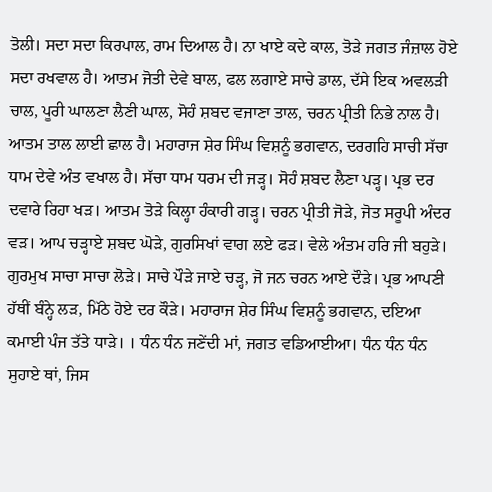ਤੋਲੀ। ਸਦਾ ਸਦਾ ਕਿਰਪਾਲ, ਰਾਮ ਦਿਆਲ ਹੈ। ਨਾ ਖਾਏ ਕਦੇ ਕਾਲ, ਤੋੜੇ ਜਗਤ ਜੰਜ਼ਾਲ ਹੋਏ ਸਦਾ ਰਖਵਾਲ ਹੈ। ਆਤਮ ਜੋਤੀ ਦੇਵੇ ਬਾਲ, ਫਲ ਲਗਾਏ ਸਾਚੇ ਡਾਲ, ਦੱਸੇ ਇਕ ਅਵਲੜੀ ਚਾਲ, ਪੂਰੀ ਘਾਲਣਾ ਲੈਣੀ ਘਾਲ, ਸੋਹੰ ਸ਼ਬਦ ਵਜਾਣਾ ਤਾਲ, ਚਰਨ ਪ੍ਰੀਤੀ ਨਿਭੇ ਨਾਲ ਹੈ। ਆਤਮ ਤਾਲ ਲਾਈ ਛਾਲ ਹੈ। ਮਹਾਰਾਜ ਸ਼ੇਰ ਸਿੰਘ ਵਿਸ਼ਨੂੰ ਭਗਵਾਨ, ਦਰਗਹਿ ਸਾਚੀ ਸੱਚਾ ਧਾਮ ਦੇਵੇ ਅੰਤ ਵਖਾਲ ਹੈ। ਸੱਚਾ ਧਾਮ ਧਰਮ ਦੀ ਜੜ੍ਹ। ਸੋਹੰ ਸ਼ਬਦ ਲੈਣਾ ਪੜ੍ਹ। ਪ੍ਰਭ ਦਰ ਦਵਾਰੇ ਰਿਹਾ ਖੜ। ਆਤਮ ਤੋੜੇ ਕਿਲ੍ਹਾ ਹੰਕਾਰੀ ਗੜ੍ਹ। ਚਰਨ ਪ੍ਰੀਤੀ ਜੋੜੇ, ਜੋਤ ਸਰੂਪੀ ਅੰਦਰ ਵੜ। ਆਪ ਚੜ੍ਹਾਏ ਸ਼ਬਦ ਘੋੜੇ, ਗੁਰਸਿਖਾਂ ਵਾਗ ਲਏ ਫੜ। ਵੇਲੇ ਅੰਤਮ ਹਰਿ ਜੀ ਬਹੁੜੇ। ਗੁਰਮੁਖ ਸਾਚਾ ਸਾਚਾ ਲੋੜੇ। ਸਾਚੇ ਪੌੜੇ ਜਾਏ ਚੜ੍ਹ, ਜੋ ਜਨ ਚਰਨ ਆਏ ਦੌੜੇ। ਪ੍ਰਭ ਆਪਣੀ ਹੱਥੀਂ ਬੰਨ੍ਹੇ ਲੜ, ਮਿੱਠੇ ਹੋਏ ਦਰ ਕੌੜੇ। ਮਹਾਰਾਜ ਸ਼ੇਰ ਸਿੰਘ ਵਿਸ਼ਨੂੰ ਭਗਵਾਨ, ਦਇਆ ਕਮਾਈ ਪੰਜ ਤੱਤੇ ਧਾੜੇ। । ਧੰਨ ਧੰਨ ਜਣੇਂਦੀ ਮਾਂ, ਜਗਤ ਵਡਿਆਈਆ। ਧੰਨ ਧੰਨ ਧੰਨ ਸੁਹਾਏ ਥਾਂ, ਜਿਸ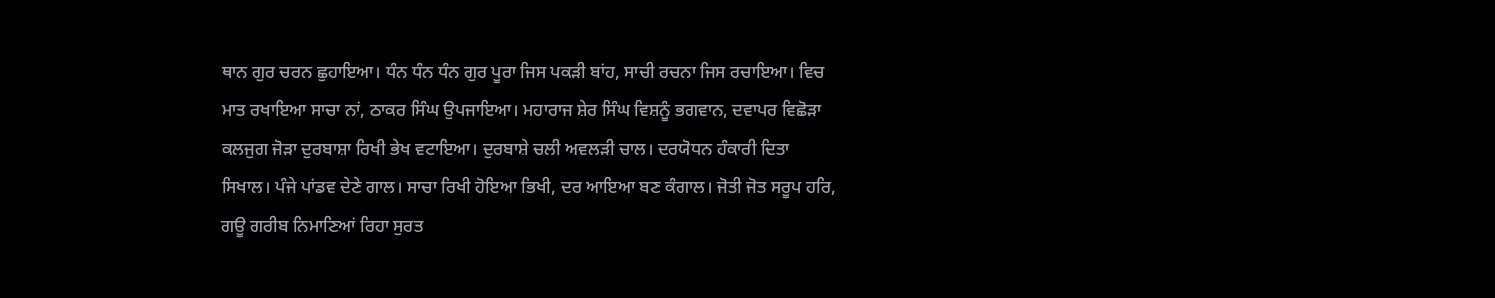ਥਾਨ ਗੁਰ ਚਰਨ ਛੁਹਾਇਆ। ਧੰਨ ਧੰਨ ਧੰਨ ਗੁਰ ਪੂਰਾ ਜਿਸ ਪਕੜੀ ਬਾਂਹ, ਸਾਚੀ ਰਚਨਾ ਜਿਸ ਰਚਾਇਆ। ਵਿਚ ਮਾਤ ਰਖਾਇਆ ਸਾਚਾ ਨਾਂ, ਠਾਕਰ ਸਿੰਘ ਉਪਜਾਇਆ। ਮਹਾਰਾਜ ਸ਼ੇਰ ਸਿੰਘ ਵਿਸ਼ਨੂੰ ਭਗਵਾਨ, ਦਵਾਪਰ ਵਿਛੋੜਾ ਕਲਜੁਗ ਜੋੜਾ ਦੁਰਬਾਸ਼ਾ ਰਿਖੀ ਭੇਖ ਵਟਾਇਆ। ਦੁਰਬਾਸ਼ੇ ਚਲੀ ਅਵਲੜੀ ਚਾਲ। ਦਰਯੋਧਨ ਹੰਕਾਰੀ ਦਿਤਾ ਸਿਖਾਲ। ਪੰਜੇ ਪਾਂਡਵ ਦੇਣੇ ਗਾਲ। ਸਾਚਾ ਰਿਖੀ ਹੋਇਆ ਭਿਖੀ, ਦਰ ਆਇਆ ਬਣ ਕੰਗਾਲ। ਜੋਤੀ ਜੋਤ ਸਰੂਪ ਹਰਿ, ਗਊ ਗਰੀਬ ਨਿਮਾਣਿਆਂ ਰਿਹਾ ਸੁਰਤ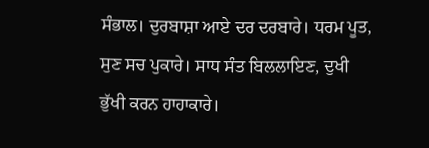ਸੰਭਾਲ। ਦੁਰਬਾਸ਼ਾ ਆਏ ਦਰ ਦਰਬਾਰੇ। ਧਰਮ ਪੂਤ, ਸੁਣ ਸਚ ਪੁਕਾਰੇ। ਸਾਧ ਸੰਤ ਬਿਲਲਾਇਣ, ਦੁਖੀ ਭੁੱਖੀ ਕਰਨ ਹਾਹਾਕਾਰੇ।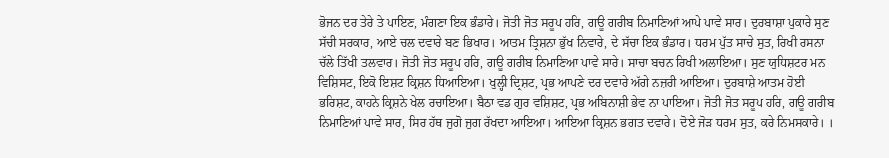ਭੋਜਨ ਦਰ ਤੇਰੇ ਤੇ ਪਾਇਣ, ਮੰਗਣਾ ਇਕ ਭੰਡਾਰੇ। ਜੋਤੀ ਜੋਤ ਸਰੂਪ ਹਰਿ, ਗਊ ਗਰੀਬ ਨਿਮਾਣਿਆਂ ਆਪੇ ਪਾਵੇ ਸਾਰ। ਦੁਰਬਾਸ਼ਾ ਪੁਕਾਰੇ ਸੁਣ ਸੱਚੀ ਸਰਕਾਰ, ਆਏ ਚਲ ਦਵਾਰੇ ਬਣ ਭਿਖਾਰ। ਆਤਮ ਤ੍ਰਿਸ਼ਨਾ ਭੁੱਖ ਨਿਵਾਰੇ, ਦੇ ਸੱਚਾ ਇਕ ਭੰਡਾਰ। ਧਰਮ ਪੁੱਤ ਸਾਚੇ ਸੁਤ, ਰਿਖੀ ਰਸਨਾ ਚੱਲੇ ਤਿੱਖੀ ਤਲਵਾਰ। ਜੋਤੀ ਜੋਤ ਸਰੂਪ ਹਰਿ, ਗਊ ਗਰੀਬ ਨਿਮਾਣਿਆ ਪਾਵੇ ਸਾਰੇ। ਸਾਚਾ ਬਚਨ ਰਿਖੀ ਅਲਾਇਆ। ਸੁਣ ਯੁਧਿਸ਼ਟਰ ਮਨ ਵਿਸ਼ਿਸਟ, ਇਕੋ ਇਸ਼ਟ ਕ੍ਰਿਸ਼ਨ ਧਿਆਇਆ। ਖੁਲ੍ਹੀ ਦ੍ਰਿਸ਼ਟ, ਪ੍ਰਭ ਆਪਣੇ ਦਰ ਦਵਾਰੇ ਅੱਗੇ ਨਜ਼ਰੀ ਆਇਆ। ਦੁਰਬਾਸ਼ੇ ਆਤਮ ਹੋਈ ਭਰਿਸ਼ਟ, ਕਾਹਨੇ ਕ੍ਰਿਸ਼ਨੇ ਖੇਲ ਰਚਾਇਆ। ਬੈਠਾ ਵਡ ਗੁਰ ਵਸ਼ਿਸ਼ਟ, ਪ੍ਰਭ ਅਬਿਨਾਸ਼ੀ ਭੇਵ ਨਾ ਪਾਇਆ। ਜੋਤੀ ਜੋਤ ਸਰੂਪ ਹਰਿ, ਗਊ ਗਰੀਬ ਨਿਮਾਣਿਆਂ ਪਾਵੇ ਸਾਰ, ਸਿਰ ਹੱਥ ਜੁਗੋ ਜੁਗ ਰੱਖਦਾ ਆਇਆ। ਆਇਆ ਕ੍ਰਿਸ਼ਨ ਭਗਤ ਦਵਾਰੇ। ਦੋਏ ਜੋੜ ਧਰਮ ਸੁਤ, ਕਰੇ ਨਿਮਸਕਾਰੇ। ।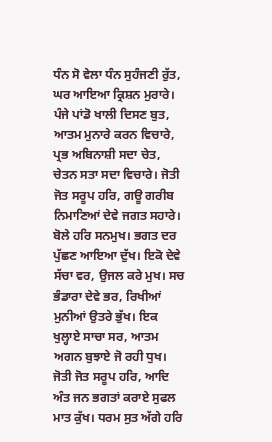ਧੰਨ ਸੋ ਵੇਲਾ ਧੰਨ ਸੁਹੰਜਣੀ ਰੁੱਤ, ਘਰ ਆਇਆ ਕ੍ਰਿਸ਼ਨ ਮੁਰਾਰੇ। ਪੰਜੇ ਪਾਂਡੋ ਖਾਲੀ ਦਿਸਣ ਬੁਤ, ਆਤਮ ਮੁਨਾਰੇ ਕਰਨ ਵਿਚਾਰੇ, ਪ੍ਰਭ ਅਬਿਨਾਸ਼ੀ ਸਦਾ ਚੇਤ, ਚੇਤਨ ਸਤਾ ਸਦਾ ਵਿਚਾਰੇ। ਜੋਤੀ ਜੋਤ ਸਰੂਪ ਹਰਿ, ਗਊ ਗਰੀਬ ਨਿਮਾਣਿਆਂ ਦੇਵੇ ਜਗਤ ਸਹਾਰੇ। ਬੋਲੇ ਹਰਿ ਸਨਮੁਖ। ਭਗਤ ਦਰ ਪੁੱਛਣ ਆਇਆ ਦੁੱਖ। ਇਕੋ ਦੇਵੇ ਸੱਚਾ ਵਰ, ਉਜਲ ਕਰੇ ਮੁਖ। ਸਚ ਭੰਡਾਰਾ ਦੇਵੇ ਭਰ, ਰਿਖੀਆਂ ਮੁਨੀਆਂ ਉਤਰੇ ਭੁੱਖ। ਇਕ ਖੁਲ੍ਹਾਏ ਸਾਚਾ ਸਰ, ਆਤਮ ਅਗਨ ਬੁਝਾਏ ਜੋ ਰਹੀ ਧੁਖ। ਜੋਤੀ ਜੋਤ ਸਰੂਪ ਹਰਿ, ਆਦਿ ਅੰਤ ਜਨ ਭਗਤਾਂ ਕਰਾਏ ਸੁਫਲ ਮਾਤ ਕੁੱਖ। ਧਰਮ ਸੁਤ ਅੱਗੇ ਹਰਿ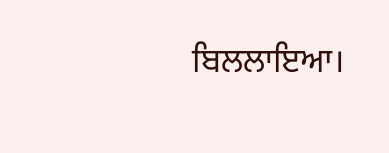ਬਿਲਲਾਇਆ।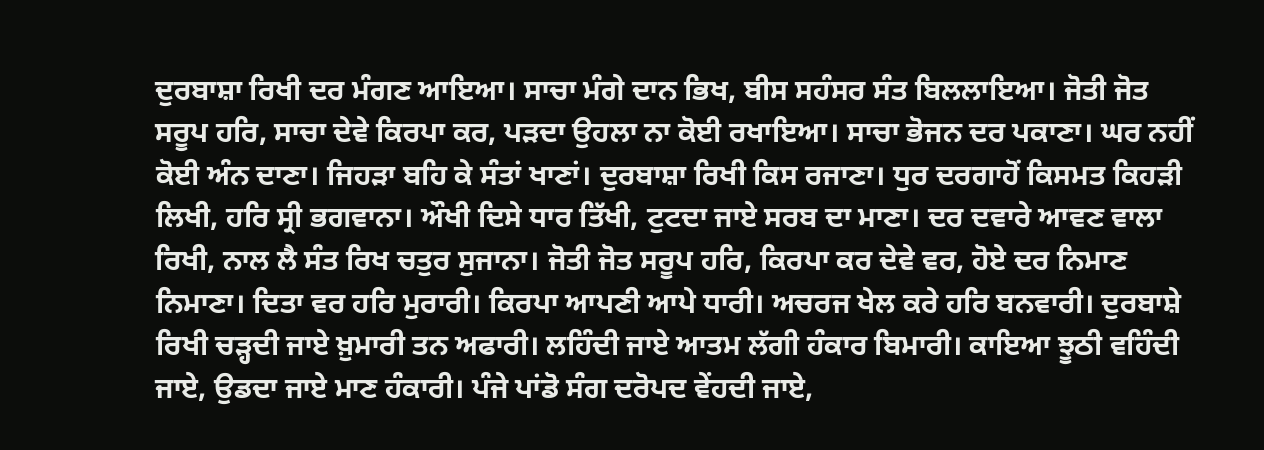ਦੁਰਬਾਸ਼ਾ ਰਿਖੀ ਦਰ ਮੰਗਣ ਆਇਆ। ਸਾਚਾ ਮੰਗੇ ਦਾਨ ਭਿਖ, ਬੀਸ ਸਹੰਸਰ ਸੰਤ ਬਿਲਲਾਇਆ। ਜੋਤੀ ਜੋਤ ਸਰੂਪ ਹਰਿ, ਸਾਚਾ ਦੇਵੇ ਕਿਰਪਾ ਕਰ, ਪੜਦਾ ਉਹਲਾ ਨਾ ਕੋਈ ਰਖਾਇਆ। ਸਾਚਾ ਭੋਜਨ ਦਰ ਪਕਾਣਾ। ਘਰ ਨਹੀਂ ਕੋਈ ਅੰਨ ਦਾਣਾ। ਜਿਹੜਾ ਬਹਿ ਕੇ ਸੰਤਾਂ ਖਾਣਾਂ। ਦੁਰਬਾਸ਼ਾ ਰਿਖੀ ਕਿਸ ਰਜਾਣਾ। ਧੁਰ ਦਰਗਾਹੋਂ ਕਿਸਮਤ ਕਿਹੜੀ ਲਿਖੀ, ਹਰਿ ਸ੍ਰੀ ਭਗਵਾਨਾ। ਔਖੀ ਦਿਸੇ ਧਾਰ ਤਿੱਖੀ, ਟੁਟਦਾ ਜਾਏ ਸਰਬ ਦਾ ਮਾਣਾ। ਦਰ ਦਵਾਰੇ ਆਵਣ ਵਾਲਾ ਰਿਖੀ, ਨਾਲ ਲੈ ਸੰਤ ਰਿਖ ਚਤੁਰ ਸੁਜਾਨਾ। ਜੋਤੀ ਜੋਤ ਸਰੂਪ ਹਰਿ, ਕਿਰਪਾ ਕਰ ਦੇਵੇ ਵਰ, ਹੋਏ ਦਰ ਨਿਮਾਣ ਨਿਮਾਣਾ। ਦਿਤਾ ਵਰ ਹਰਿ ਮੁਰਾਰੀ। ਕਿਰਪਾ ਆਪਣੀ ਆਪੇ ਧਾਰੀ। ਅਚਰਜ ਖੇਲ ਕਰੇ ਹਰਿ ਬਨਵਾਰੀ। ਦੁਰਬਾਸ਼ੇ ਰਿਖੀ ਚੜ੍ਹਦੀ ਜਾਏ ਖ਼ੁਮਾਰੀ ਤਨ ਅਫਾਰੀ। ਲਹਿੰਦੀ ਜਾਏ ਆਤਮ ਲੱਗੀ ਹੰਕਾਰ ਬਿਮਾਰੀ। ਕਾਇਆ ਝੂਠੀ ਵਹਿੰਦੀ ਜਾਏ, ਉਡਦਾ ਜਾਏ ਮਾਣ ਹੰਕਾਰੀ। ਪੰਜੇ ਪਾਂਡੋ ਸੰਗ ਦਰੋਪਦ ਵੇਂਹਦੀ ਜਾਏ,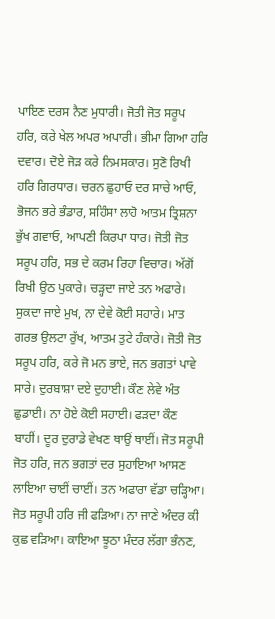ਪਾਇਣ ਦਰਸ ਨੈਣ ਮੁਧਾਰੀ। ਜੋਤੀ ਜੋਤ ਸਰੂਪ ਹਰਿ, ਕਰੇ ਖੇਲ ਅਪਰ ਅਪਾਰੀ। ਭੀਮਾ ਗਿਆ ਹਰਿ ਦਵਾਰ। ਦੋਏ ਜੋੜ ਕਰੇ ਨਿਮਸਕਾਰ। ਸੁਣੋ ਰਿਖੀ ਹਰਿ ਗਿਰਧਾਰ। ਚਰਨ ਛੁਹਾਓ ਦਰ ਸਾਚੇ ਆਓ, ਭੋਜਨ ਭਰੇ ਭੰਡਾਰ, ਸਹਿੰਸਾ ਲਾਹੋ ਆਤਮ ਤ੍ਰਿਸ਼ਨਾ ਭੁੱਖ ਗਵਾਓ, ਆਪਣੀ ਕਿਰਪਾ ਧਾਰ। ਜੋਤੀ ਜੋਤ ਸਰੂਪ ਹਰਿ, ਸਭ ਦੇ ਕਰਮ ਰਿਹਾ ਵਿਚਾਰ। ਅੱਗੋਂ ਰਿਖੀ ਉਠ ਪੁਕਾਰੇ। ਚੜ੍ਹਦਾ ਜਾਏ ਤਨ ਅਫਾਰੇ। ਸੁਕਦਾ ਜਾਏ ਮੁਖ, ਨਾ ਦੇਵੇ ਕੋਈ ਸਹਾਰੇ। ਮਾਤ ਗਰਭ ਉਲਟਾ ਰੁੱਖ, ਆਤਮ ਤੁਟੇ ਹੰਕਾਰੇ। ਜੋਤੀ ਜੋਤ ਸਰੂਪ ਹਰਿ, ਕਰੇ ਜੋ ਮਨ ਭਾਏ, ਜਨ ਭਗਤਾਂ ਪਾਵੇ ਸਾਰੇ। ਦੁਰਬਾਸ਼ਾ ਦਏ ਦੁਹਾਈ। ਕੌਣ ਲੇਵੇ ਅੰਤ ਛੁਡਾਈ। ਨਾ ਹੋਏ ਕੋਈ ਸਹਾਈ। ਫੜਦਾ ਕੌਣ ਬਾਹੀਂ। ਦੂਰ ਦੁਰਾਡੇ ਵੇਖਣ ਥਾਉਂ ਥਾਈਂ। ਜੋਤ ਸਰੂਪੀ ਜੋਤ ਹਰਿ, ਜਨ ਭਗਤਾਂ ਦਰ ਸੁਹਾਇਆ ਆਸਣ ਲਾਇਆ ਚਾਈਂ ਚਾਈਂ। ਤਨ ਅਫਾਰਾ ਵੱਡਾ ਚੜ੍ਹਿਆ। ਜੋਤ ਸਰੂਪੀ ਹਰਿ ਜੀ ਫੜਿਆ। ਨਾ ਜਾਣੇ ਅੰਦਰ ਕੀ ਕੁਛ ਵੜਿਆ। ਕਾਇਆ ਝੂਠਾ ਮੰਦਰ ਲੱਗਾ ਭੰਨਣ,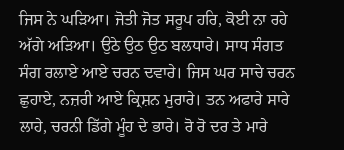ਜਿਸ ਨੇ ਘੜਿਆ। ਜੋਤੀ ਜੋਤ ਸਰੂਪ ਹਰਿ, ਕੋਈ ਨਾ ਰਹੇ ਅੱਗੇ ਅੜਿਆ। ਉਠੇ ਉਠ ਉਠ ਬਲਧਾਰੇ। ਸਾਧ ਸੰਗਤ ਸੰਗ ਰਲਾਏ ਆਏ ਚਰਨ ਦਵਾਰੇ। ਜਿਸ ਘਰ ਸਾਚੇ ਚਰਨ ਛੁਹਾਏ, ਨਜ਼ਰੀ ਆਏ ਕ੍ਰਿਸ਼ਨ ਮੁਰਾਰੇ। ਤਨ ਅਫਾਰੇ ਸਾਰੇ ਲਾਹੇ, ਚਰਨੀ ਡਿੱਗੇ ਮੂੰਹ ਦੇ ਭਾਰੇ। ਰੋ ਰੋ ਦਰ ਤੇ ਮਾਰੇ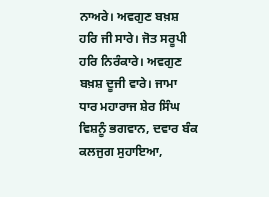ਨਾਅਰੇ। ਅਵਗੁਣ ਬਖ਼ਸ਼ ਹਰਿ ਜੀ ਸਾਰੇ। ਜੋਤ ਸਰੂਪੀ ਹਰਿ ਨਿਰੰਕਾਰੇ। ਅਵਗੁਣ ਬਖ਼ਸ਼ ਦੂਜੀ ਵਾਰੇ। ਜਾਮਾ ਧਾਰ ਮਹਾਰਾਜ ਸ਼ੇਰ ਸਿੰਘ ਵਿਸ਼ਨੂੰ ਭਗਵਾਨ, ਦਵਾਰ ਬੰਕ ਕਲਜੁਗ ਸੁਹਾਇਆ,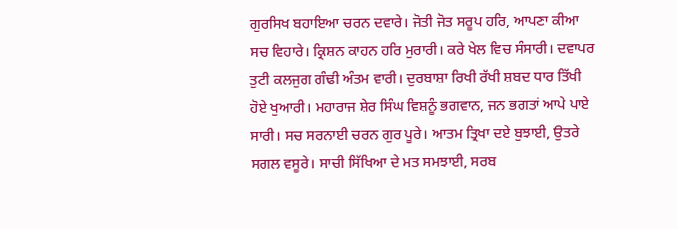ਗੁਰਸਿਖ ਬਹਾਇਆ ਚਰਨ ਦਵਾਰੇ। ਜੋਤੀ ਜੋਤ ਸਰੂਪ ਹਰਿ, ਆਪਣਾ ਕੀਆ ਸਚ ਵਿਹਾਰੇ। ਕ੍ਰਿਸ਼ਨ ਕਾਹਨ ਹਰਿ ਮੁਰਾਰੀ। ਕਰੇ ਖੇਲ ਵਿਚ ਸੰਸਾਰੀ। ਦਵਾਪਰ ਤੁਟੀ ਕਲਜੁਗ ਗੰਢੀ ਅੰਤਮ ਵਾਰੀ। ਦੁਰਬਾਸ਼ਾ ਰਿਖੀ ਰੱਖੀ ਸ਼ਬਦ ਧਾਰ ਤਿੱਖੀ ਹੋਏ ਖੁਆਰੀ। ਮਹਾਰਾਜ ਸ਼ੇਰ ਸਿੰਘ ਵਿਸ਼ਨੂੰ ਭਗਵਾਨ, ਜਨ ਭਗਤਾਂ ਆਪੇ ਪਾਏ ਸਾਰੀ। ਸਚ ਸਰਨਾਈ ਚਰਨ ਗੁਰ ਪੂਰੇ। ਆਤਮ ਤ੍ਰਿਖਾ ਦਏ ਬੁਝਾਈ, ਉਤਰੇ ਸਗਲ ਵਸੂਰੇ। ਸਾਚੀ ਸਿੱਖਿਆ ਦੇ ਮਤ ਸਮਝਾਈ, ਸਰਬ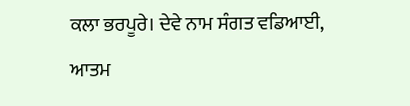ਕਲਾ ਭਰਪੂਰੇ। ਦੇਵੇ ਨਾਮ ਸੰਗਤ ਵਡਿਆਈ, ਆਤਮ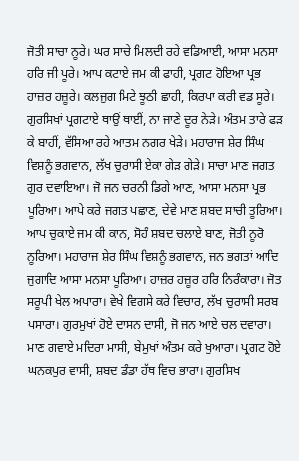ਜੋਤੀ ਸਾਚਾ ਨੂਰੇ। ਘਰ ਸਾਚੇ ਮਿਲਦੀ ਰਹੇ ਵਡਿਆਈ, ਆਸਾ ਮਨਸਾ ਹਰਿ ਜੀ ਪੂਰੇ। ਆਪ ਕਟਾਏ ਜਮ ਕੀ ਫਾਹੀ, ਪ੍ਰਗਟ ਹੋਇਆ ਪ੍ਰਭ ਹਾਜ਼ਰ ਹਜ਼ੂਰੇ। ਕਲਜੁਗ ਮਿਟੇ ਝੂਠੀ ਛਾਹੀ, ਕਿਰਪਾ ਕਰੀ ਵਡ ਸੂਰੇ। ਗੁਰਸਿਖਾਂ ਪ੍ਰਗਟਾਏ ਥਾਉਂ ਥਾਈਂ, ਨਾ ਜਾਣੇ ਦੂਰ ਨੇੜੇ। ਅੰਤਮ ਤਾਰੇ ਫੜ ਕੇ ਬਾਹੀਂ, ਵੱਸਿਆ ਰਹੇ ਆਤਮ ਨਗਰ ਖੇੜੇ। ਮਹਾਰਾਜ ਸ਼ੇਰ ਸਿੰਘ ਵਿਸ਼ਨੂੰ ਭਗਵਾਨ, ਲੱਖ ਚੁਰਾਸੀ ਏਕਾ ਗੇੜ ਗੇੜੇ। ਸਾਚਾ ਮਾਣ ਜਗਤ ਗੁਰ ਦਵਾਇਆ। ਜੋ ਜਨ ਚਰਨੀ ਡਿਗੇ ਆਣ, ਆਸਾ ਮਨਸਾ ਪ੍ਰਭ ਪੂਰਿਆ। ਆਪੇ ਕਰੇ ਜਗਤ ਪਛਾਣ, ਦੇਵੇ ਮਾਣ ਸ਼ਬਦ ਸਾਚੀ ਤੂਰਿਆ। ਆਪ ਚੁਕਾਏ ਜਮ ਕੀ ਕਾਨ, ਸੋਹੰ ਸ਼ਬਦ ਚਲਾਏ ਬਾਣ, ਜੋਤੀ ਨੂਰੋ ਨੂਰਿਆ। ਮਹਾਰਾਜ ਸ਼ੇਰ ਸਿੰਘ ਵਿਸ਼ਨੂੰ ਭਗਵਾਨ, ਜਨ ਭਗਤਾਂ ਆਦਿ ਜੁਗਾਦਿ ਆਸਾ ਮਨਸਾ ਪੂਰਿਆ। ਹਾਜ਼ਰ ਹਜ਼ੂਰ ਹਰਿ ਨਿਰੰਕਾਰਾ। ਜੋਤ ਸਰੂਪੀ ਖੇਲ ਅਪਾਰਾ। ਵੇਖੇ ਵਿਗਸੇ ਕਰੇ ਵਿਚਾਰ, ਲੱਖ ਚੁਰਾਸੀ ਸਰਬ ਪਸਾਰਾ। ਗੁਰਮੁਖਾਂ ਹੋਏ ਦਾਸਨ ਦਾਸੀ, ਜੋ ਜਨ ਆਏ ਚਲ ਦਵਾਰਾ। ਮਾਣ ਗਵਾਏ ਮਦਿਰਾ ਮਾਸੀ, ਬੇਮੁਖਾਂ ਅੰਤਮ ਕਰੇ ਖੁਆਰਾ। ਪ੍ਰਗਟ ਹੋਏ ਘਨਕਪੁਰ ਵਾਸੀ, ਸ਼ਬਦ ਡੰਡਾ ਹੱਥ ਵਿਚ ਭਾਰਾ। ਗੁਰਸਿਖ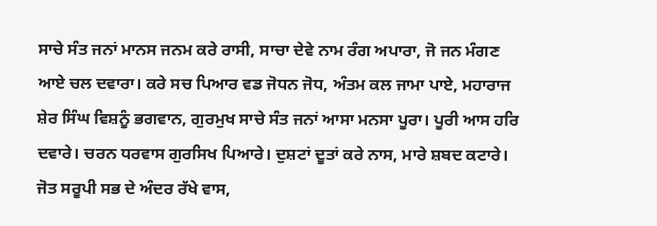ਸਾਚੇ ਸੰਤ ਜਨਾਂ ਮਾਨਸ ਜਨਮ ਕਰੇ ਰਾਸੀ, ਸਾਚਾ ਦੇਵੇ ਨਾਮ ਰੰਗ ਅਪਾਰਾ, ਜੋ ਜਨ ਮੰਗਣ ਆਏ ਚਲ ਦਵਾਰਾ। ਕਰੇ ਸਚ ਪਿਆਰ ਵਡ ਜੋਧਨ ਜੋਧ, ਅੰਤਮ ਕਲ ਜਾਮਾ ਪਾਏ, ਮਹਾਰਾਜ ਸ਼ੇਰ ਸਿੰਘ ਵਿਸ਼ਨੂੰ ਭਗਵਾਨ, ਗੁਰਮੁਖ ਸਾਚੇ ਸੰਤ ਜਨਾਂ ਆਸਾ ਮਨਸਾ ਪੂਰਾ। ਪੂਰੀ ਆਸ ਹਰਿ ਦਵਾਰੇ। ਚਰਨ ਧਰਵਾਸ ਗੁਰਸਿਖ ਪਿਆਰੇ। ਦੁਸ਼ਟਾਂ ਦੂਤਾਂ ਕਰੇ ਨਾਸ, ਮਾਰੇ ਸ਼ਬਦ ਕਟਾਰੇ। ਜੋਤ ਸਰੂਪੀ ਸਭ ਦੇ ਅੰਦਰ ਰੱਖੇ ਵਾਸ,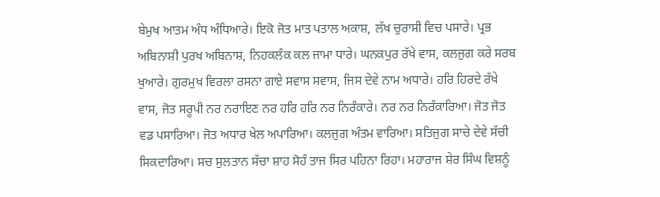ਬੇਮੁਖ ਆਤਮ ਅੰਧ ਅੰਧਿਆਰੇ। ਇਕੋ ਜੋਤ ਮਾਤ ਪਤਾਲ ਅਕਾਸ਼, ਲੱਖ ਚੁਰਾਸੀ ਵਿਚ ਪਸਾਰੇ। ਪ੍ਰਭ ਅਬਿਨਾਸ਼ੀ ਪੁਰਖ ਅਬਿਨਾਸ਼, ਨਿਹਕਲੰਕ ਕਲ ਜਾਮਾ ਧਾਰੇ। ਘਨਕਪੁਰ ਰੱਖੇ ਵਾਸ, ਕਲਜੁਗ ਕਰੇ ਸਰਬ ਖੁਆਰੇ। ਗੁਰਮੁਖ ਵਿਰਲਾ ਰਸਨਾ ਗਾਏ ਸਵਾਸ ਸਵਾਸ, ਜਿਸ ਦੇਵੇ ਨਾਮ ਅਧਾਰੇ। ਹਰਿ ਹਿਰਦੇ ਰੱਖੇ ਵਾਸ, ਜੋਤ ਸਰੂਪੀ ਨਰ ਨਰਾਇਣ ਨਰ ਹਰਿ ਹਰਿ ਨਰ ਨਿਰੰਕਾਰੇ। ਨਰ ਨਰ ਨਿਰੰਕਾਰਿਆ। ਜੋਤ ਜੋਤ ਵਡ ਪਸਾਰਿਆ। ਜੋਤ ਅਧਾਰ ਖੇਲ ਅਪਾਰਿਆ। ਕਲਜੁਗ ਅੰਤਮ ਵਾਰਿਆ। ਸਤਿਜੁਗ ਸਾਚੇ ਦੇਵੇ ਸੱਚੀ ਸਿਕਦਾਰਿਆ। ਸਚ ਸੁਲਤਾਨ ਸੱਚਾ ਸ਼ਾਹ ਸੋਹੰ ਤਾਜ ਸਿਰ ਪਹਿਨਾ ਰਿਹਾ। ਮਹਾਰਾਜ ਸ਼ੇਰ ਸਿੰਘ ਵਿਸ਼ਨੂੰ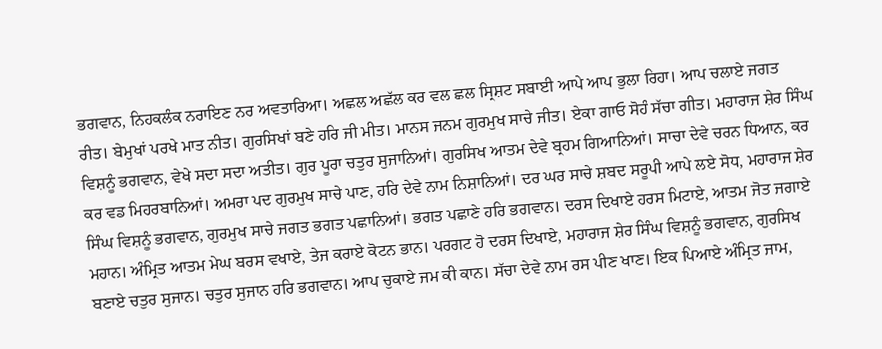ਭਗਵਾਨ, ਨਿਹਕਲੰਕ ਨਰਾਇਣ ਨਰ ਅਵਤਾਰਿਆ। ਅਛਲ ਅਛੱਲ ਕਰ ਵਲ ਛਲ ਸ੍ਰਿਸ਼ਟ ਸਬਾਈ ਆਪੇ ਆਪ ਭੁਲਾ ਰਿਹਾ। ਆਪ ਚਲਾਏ ਜਗਤ ਰੀਤ। ਬੇਮੁਖਾਂ ਪਰਖੇ ਮਾਤ ਨੀਤ। ਗੁਰਸਿਖਾਂ ਬਣੇ ਹਰਿ ਜੀ ਮੀਤ। ਮਾਨਸ ਜਨਮ ਗੁਰਮੁਖ ਸਾਚੇ ਜੀਤ। ਏਕਾ ਗਾਓ ਸੋਹੰ ਸੱਚਾ ਗੀਤ। ਮਹਾਰਾਜ ਸ਼ੇਰ ਸਿੰਘ ਵਿਸ਼ਨੂੰ ਭਗਵਾਨ, ਵੇਖੇ ਸਦਾ ਸਦਾ ਅਤੀਤ। ਗੁਰ ਪੂਰਾ ਚਤੁਰ ਸੁਜਾਨਿਆਂ। ਗੁਰਸਿਖ ਆਤਮ ਦੇਵੇ ਬ੍ਰਹਮ ਗਿਆਨਿਆਂ। ਸਾਚਾ ਦੇਵੇ ਚਰਨ ਧਿਆਨ, ਕਰ ਕਰ ਵਡ ਮਿਹਰਬਾਨਿਆਂ। ਅਮਰਾ ਪਦ ਗੁਰਮੁਖ ਸਾਚੇ ਪਾਣ, ਹਰਿ ਦੇਵੇ ਨਾਮ ਨਿਸ਼ਾਨਿਆਂ। ਦਰ ਘਰ ਸਾਚੇ ਸ਼ਬਦ ਸਰੂਪੀ ਆਪੇ ਲਏ ਸੋਧ, ਮਹਾਰਾਜ ਸ਼ੇਰ ਸਿੰਘ ਵਿਸ਼ਨੂੰ ਭਗਵਾਨ, ਗੁਰਮੁਖ ਸਾਚੇ ਜਗਤ ਭਗਤ ਪਛਾਨਿਆਂ। ਭਗਤ ਪਛਾਣੇ ਹਰਿ ਭਗਵਾਨ। ਦਰਸ ਦਿਖਾਏ ਹਰਸ ਮਿਟਾਏ, ਆਤਮ ਜੋਤ ਜਗਾਏ ਮਹਾਨ। ਅੰਮ੍ਰਿਤ ਆਤਮ ਮੇਘ ਬਰਸ ਵਖਾਏ, ਤੇਜ ਕਰਾਏ ਕੋਟਨ ਭਾਨ। ਪਰਗਟ ਹੋ ਦਰਸ ਦਿਖਾਏ, ਮਹਾਰਾਜ ਸ਼ੇਰ ਸਿੰਘ ਵਿਸ਼ਨੂੰ ਭਗਵਾਨ, ਗੁਰਸਿਖ ਬਣਾਏ ਚਤੁਰ ਸੁਜਾਨ। ਚਤੁਰ ਸੁਜਾਨ ਹਰਿ ਭਗਵਾਨ। ਆਪ ਚੁਕਾਏ ਜਮ ਕੀ ਕਾਨ। ਸੱਚਾ ਦੇਵੇ ਨਾਮ ਰਸ ਪੀਣ ਖਾਣ। ਇਕ ਪਿਆਏ ਅੰਮ੍ਰਿਤ ਜਾਮ,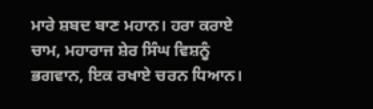ਮਾਰੇ ਸ਼ਬਦ ਬਾਣ ਮਹਾਨ। ਹਰਾ ਕਰਾਏ ਚਾਮ, ਮਹਾਰਾਜ ਸ਼ੇਰ ਸਿੰਘ ਵਿਸ਼ਨੂੰ ਭਗਵਾਨ, ਇਕ ਰਖਾਏ ਚਰਨ ਧਿਆਨ।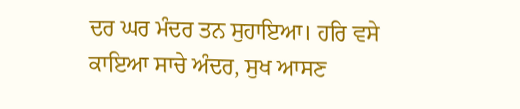ਦਰ ਘਰ ਮੰਦਰ ਤਨ ਸੁਹਾਇਆ। ਹਰਿ ਵਸੇ ਕਾਇਆ ਸਾਚੇ ਅੰਦਰ, ਸੁਖ ਆਸਣ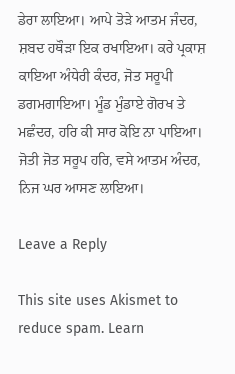ਡੇਰਾ ਲਾਇਆ। ਆਪੇ ਤੋੜੇ ਆਤਮ ਜੰਦਰ, ਸ਼ਬਦ ਹਥੌੜਾ ਇਕ ਰਖਾਇਆ। ਕਰੇ ਪ੍ਰਕਾਸ਼ ਕਾਇਆ ਅੰਧੇਰੀ ਕੰਦਰ, ਜੋਤ ਸਰੂਪੀ ਡਗਮਗਾਇਆ। ਮੂੰਡ ਮੁੰਡਾਏ ਗੋਰਖ ਤੇ ਮਛੰਦਰ, ਹਰਿ ਕੀ ਸਾਰ ਕੋਇ ਨਾ ਪਾਇਆ। ਜੋਤੀ ਜੋਤ ਸਰੂਪ ਹਰਿ, ਵਸੇ ਆਤਮ ਅੰਦਰ, ਨਿਜ ਘਰ ਆਸਣ ਲਾਇਆ।

Leave a Reply

This site uses Akismet to reduce spam. Learn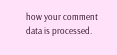how your comment data is processed.